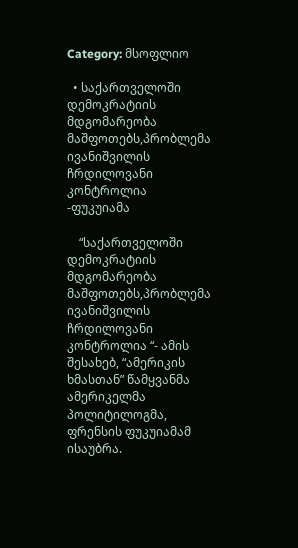Category: მსოფლიო

  • საქართველოში დემოკრატიის მდგომარეობა მაშფოთებს,პრობლემა ივანიშვილის ჩრდილოვანი კონტროლია -ფუკუიამა

    “საქართველოში დემოკრატიის მდგომარეობა მაშფოთებს,პრობლემა ივანიშვილის ჩრდილოვანი კონტროლია “- ამის შესახებ, “ამერიკის ხმასთან” წამყვანმა ამერიკელმა  პოლიტილოგმა, ფრენსის ფუკუიამამ ისაუბრა.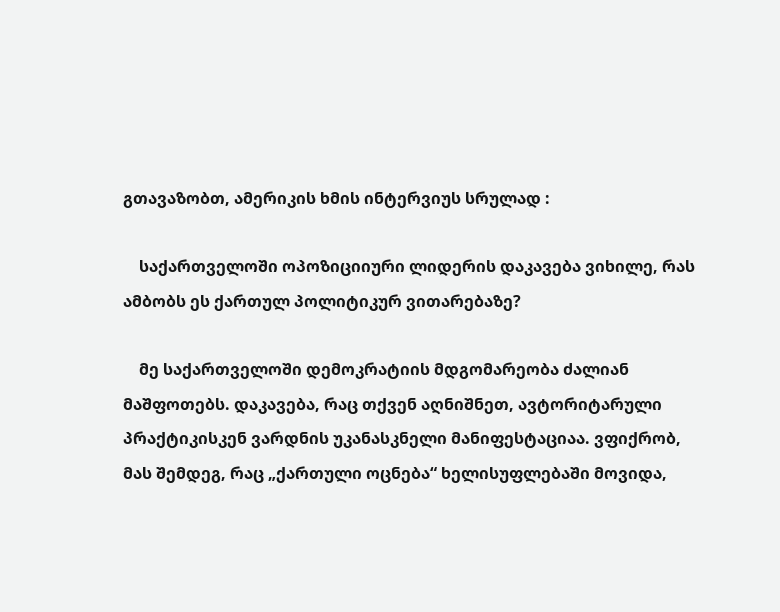გთავაზობთ, ამერიკის ხმის ინტერვიუს სრულად :

    საქართველოში ოპოზიციიური ლიდერის დაკავება ვიხილე, რას ამბობს ეს ქართულ პოლიტიკურ ვითარებაზე?

    მე საქართველოში დემოკრატიის მდგომარეობა ძალიან მაშფოთებს. დაკავება, რაც თქვენ აღნიშნეთ, ავტორიტარული პრაქტიკისკენ ვარდნის უკანასკნელი მანიფესტაციაა. ვფიქრობ, მას შემდეგ, რაც „ქართული ოცნება“ ხელისუფლებაში მოვიდა,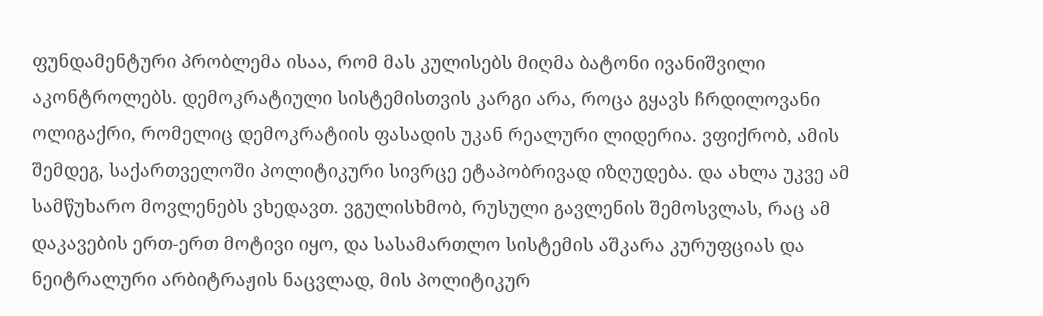ფუნდამენტური პრობლემა ისაა, რომ მას კულისებს მიღმა ბატონი ივანიშვილი აკონტროლებს. დემოკრატიული სისტემისთვის კარგი არა, როცა გყავს ჩრდილოვანი ოლიგაქრი, რომელიც დემოკრატიის ფასადის უკან რეალური ლიდერია. ვფიქრობ, ამის შემდეგ, საქართველოში პოლიტიკური სივრცე ეტაპობრივად იზღუდება. და ახლა უკვე ამ სამწუხარო მოვლენებს ვხედავთ. ვგულისხმობ, რუსული გავლენის შემოსვლას, რაც ამ დაკავების ერთ-ერთ მოტივი იყო, და სასამართლო სისტემის აშკარა კურუფციას და ნეიტრალური არბიტრაჟის ნაცვლად, მის პოლიტიკურ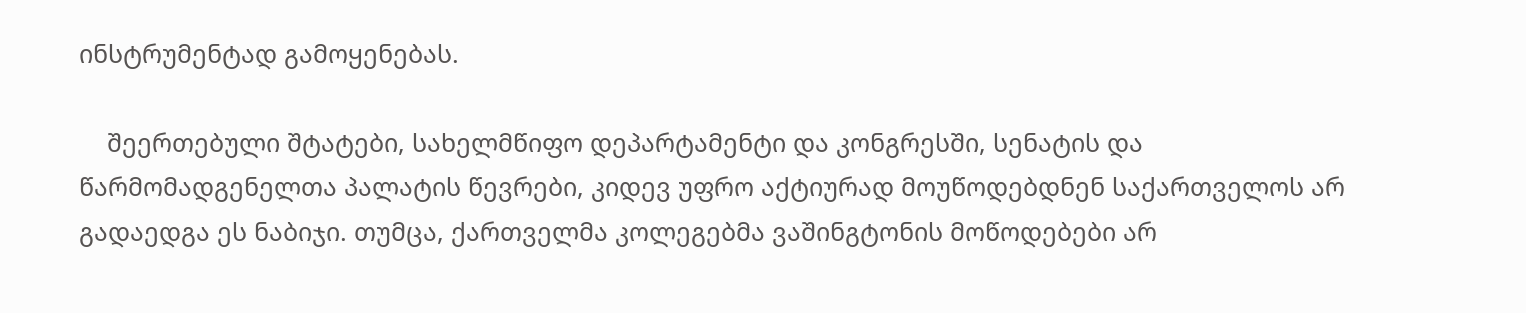ინსტრუმენტად გამოყენებას.

    შეერთებული შტატები, სახელმწიფო დეპარტამენტი და კონგრესში, სენატის და წარმომადგენელთა პალატის წევრები, კიდევ უფრო აქტიურად მოუწოდებდნენ საქართველოს არ გადაედგა ეს ნაბიჯი. თუმცა, ქართველმა კოლეგებმა ვაშინგტონის მოწოდებები არ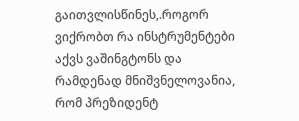გაითვლისწინეს,.როგორ ვიქრობთ რა ინსტრუმენტები აქვს ვაშინგტონს და რამდენად მნიშვნელოვანია, რომ პრეზიდენტ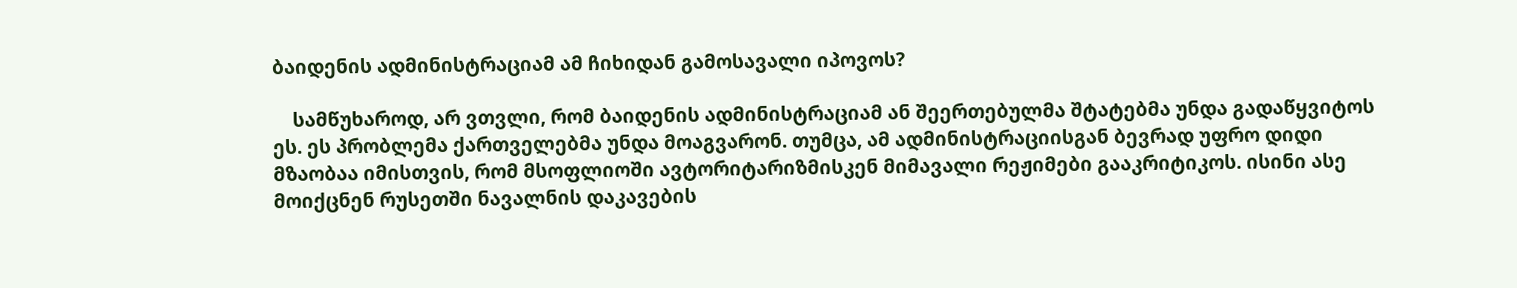ბაიდენის ადმინისტრაციამ ამ ჩიხიდან გამოსავალი იპოვოს?

    სამწუხაროდ, არ ვთვლი, რომ ბაიდენის ადმინისტრაციამ ან შეერთებულმა შტატებმა უნდა გადაწყვიტოს ეს. ეს პრობლემა ქართველებმა უნდა მოაგვარონ. თუმცა, ამ ადმინისტრაციისგან ბევრად უფრო დიდი მზაობაა იმისთვის, რომ მსოფლიოში ავტორიტარიზმისკენ მიმავალი რეჟიმები გააკრიტიკოს. ისინი ასე მოიქცნენ რუსეთში ნავალნის დაკავების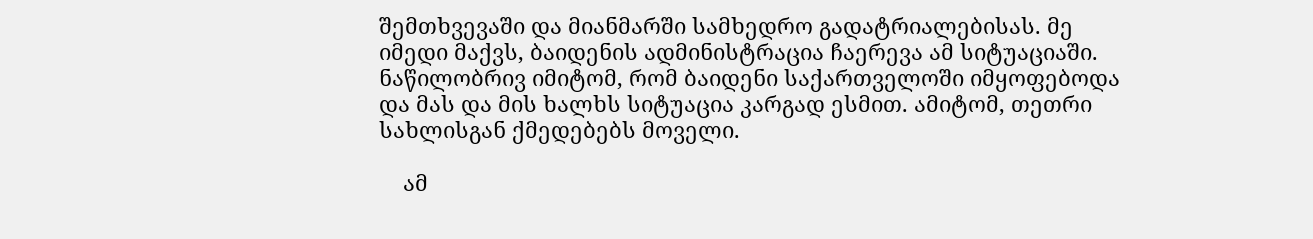შემთხვევაში და მიანმარში სამხედრო გადატრიალებისას. მე იმედი მაქვს, ბაიდენის ადმინისტრაცია ჩაერევა ამ სიტუაციაში. ნაწილობრივ იმიტომ, რომ ბაიდენი საქართველოში იმყოფებოდა და მას და მის ხალხს სიტუაცია კარგად ესმით. ამიტომ, თეთრი სახლისგან ქმედებებს მოველი.

    ამ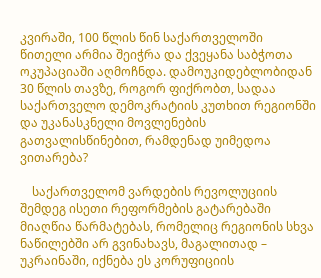კვირაში, 100 წლის წინ საქართველოში წითელი არმია შეიჭრა და ქვეყანა საბჭოთა ოკუპაციაში აღმოჩნდა. დამოუკიდებლობიდან 30 წლის თავზე, როგორ ფიქრობთ, სადაა საქართველო დემოკრატიის კუთხით რეგიონში და უკანასკნელი მოვლენების გათვალისწინებით, რამდენად უიმედოა ვითარება?

    საქართველომ ვარდების რევოლუციის შემდეგ ისეთი რეფორმების გატარებაში მიაღწია წარმატებას, რომელიც რეგიონის სხვა ნაწილებში არ გვინახავს, მაგალითად – უკრაინაში, იქნება ეს კორუფიციის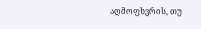აღმოფხვრის, თუ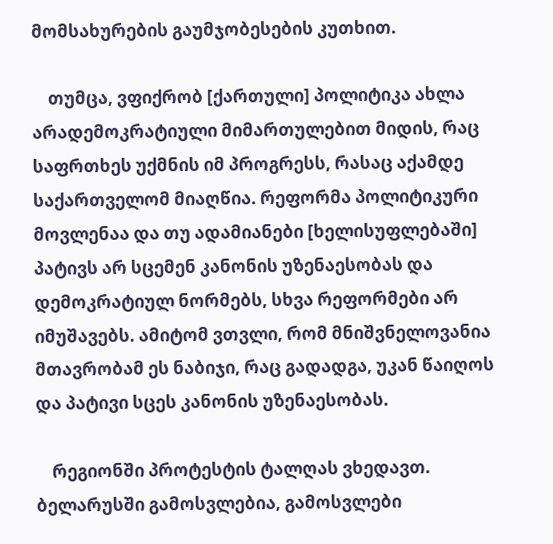მომსახურების გაუმჯობესების კუთხით.

    თუმცა, ვფიქრობ [ქართული] პოლიტიკა ახლა არადემოკრატიული მიმართულებით მიდის, რაც საფრთხეს უქმნის იმ პროგრესს, რასაც აქამდე საქართველომ მიაღწია. რეფორმა პოლიტიკური მოვლენაა და თუ ადამიანები [ხელისუფლებაში] პატივს არ სცემენ კანონის უზენაესობას და დემოკრატიულ ნორმებს, სხვა რეფორმები არ იმუშავებს. ამიტომ ვთვლი, რომ მნიშვნელოვანია მთავრობამ ეს ნაბიჯი, რაც გადადგა, უკან წაიღოს და პატივი სცეს კანონის უზენაესობას.

    რეგიონში პროტესტის ტალღას ვხედავთ. ბელარუსში გამოსვლებია, გამოსვლები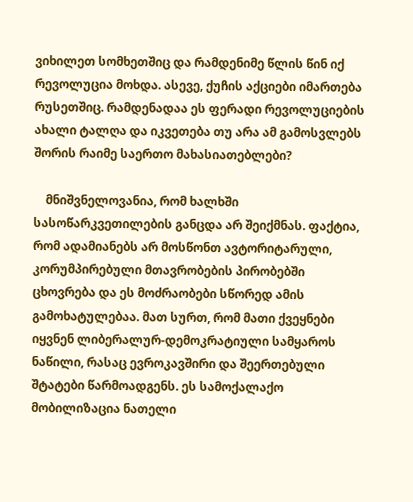ვიხილეთ სომხეთშიც და რამდენიმე წლის წინ იქ რევოლუცია მოხდა. ასევე, ქუჩის აქციები იმართება რუსეთშიც. რამდენადაა ეს ფერადი რევოლუციების ახალი ტალღა და იკვეთება თუ არა ამ გამოსვლებს შორის რაიმე საერთო მახასიათებლები?

    მნიშვნელოვანია, რომ ხალხში სასოწარკვეთილების განცდა არ შეიქმნას. ფაქტია, რომ ადამიანებს არ მოსწონთ ავტორიტარული, კორუმპირებული მთავრობების პირობებში ცხოვრება და ეს მოძრაობები სწორედ ამის გამოხატულებაა. მათ სურთ, რომ მათი ქვეყნები იყვნენ ლიბერალურ-დემოკრატიული სამყაროს ნაწილი, რასაც ევროკავშირი და შეერთებული შტატები წარმოადგენს. ეს სამოქალაქო მობილიზაცია ნათელი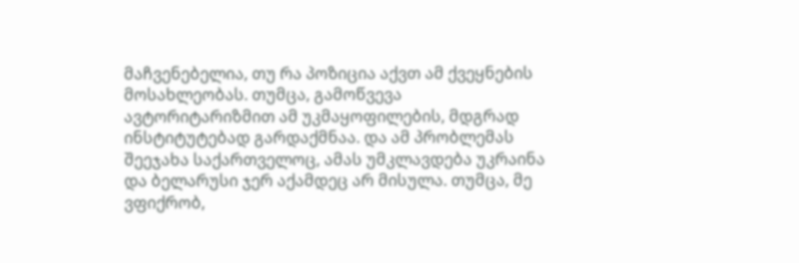მაჩვენებელია, თუ რა პოზიცია აქვთ ამ ქვეყნების მოსახლეობას. თუმცა, გამოწვევა ავტორიტარიზმით ამ უკმაყოფილების, მდგრად ინსტიტუტებად გარდაქმნაა. და ამ პრობლემას შეეჯახა საქართველოც, ამას უმკლავდება უკრაინა და ბელარუსი ჯერ აქამდეც არ მისულა. თუმცა, მე ვფიქრობ,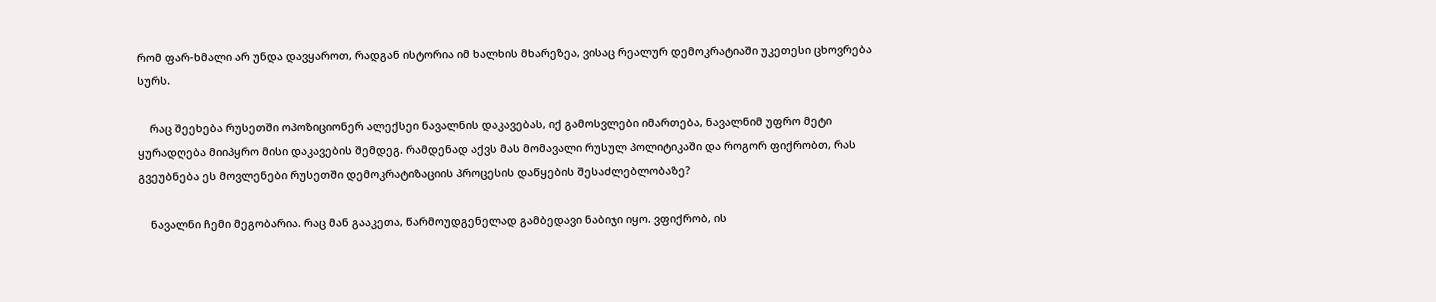რომ ფარ-ხმალი არ უნდა დავყაროთ, რადგან ისტორია იმ ხალხის მხარეზეა, ვისაც რეალურ დემოკრატიაში უკეთესი ცხოვრება სურს.

    რაც შეეხება რუსეთში ოპოზიციონერ ალექსეი ნავალნის დაკავებას, იქ გამოსვლები იმართება, ნავალნიმ უფრო მეტი ყურადღება მიიპყრო მისი დაკავების შემდეგ. რამდენად აქვს მას მომავალი რუსულ პოლიტიკაში და როგორ ფიქრობთ, რას გვეუბნება ეს მოვლენები რუსეთში დემოკრატიზაციის პროცესის დაწყების შესაძლებლობაზე?

    ნავალნი ჩემი მეგობარია. რაც მან გააკეთა, წარმოუდგენელად გამბედავი ნაბიჯი იყო. ვფიქრობ, ის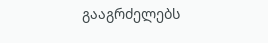გააგრძელებს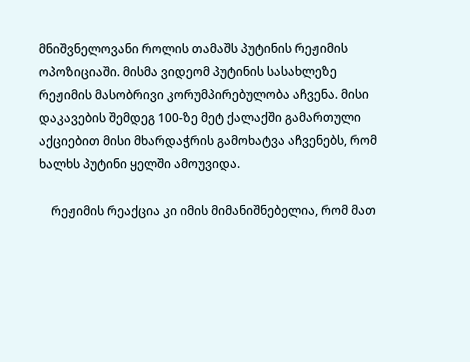მნიშვნელოვანი როლის თამაშს პუტინის რეჟიმის ოპოზიციაში. მისმა ვიდეომ პუტინის სასახლეზე რეჟიმის მასობრივი კორუმპირებულობა აჩვენა. მისი დაკავების შემდეგ 100-ზე მეტ ქალაქში გამართული აქციებით მისი მხარდაჭრის გამოხატვა აჩვენებს, რომ ხალხს პუტინი ყელში ამოუვიდა.

    რეჟიმის რეაქცია კი იმის მიმანიშნებელია, რომ მათ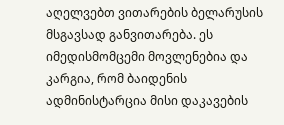აღელვებთ ვითარების ბელარუსის მსგავსად განვითარება. ეს იმედისმომცემი მოვლენებია და კარგია, რომ ბაიდენის ადმინისტარცია მისი დაკავების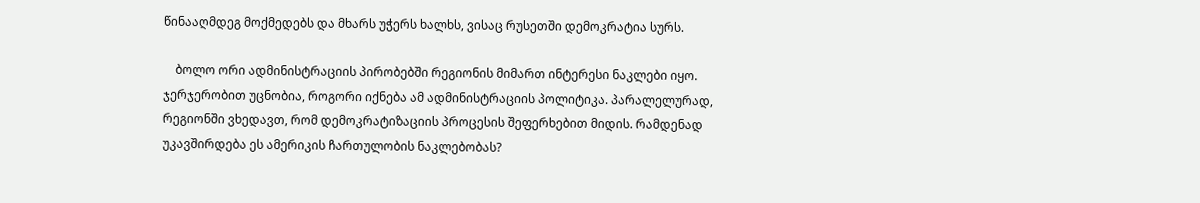წინააღმდეგ მოქმედებს და მხარს უჭერს ხალხს, ვისაც რუსეთში დემოკრატია სურს.

    ბოლო ორი ადმინისტრაციის პირობებში რეგიონის მიმართ ინტერესი ნაკლები იყო. ჯერჯერობით უცნობია, როგორი იქნება ამ ადმინისტრაციის პოლიტიკა. პარალელურად, რეგიონში ვხედავთ, რომ დემოკრატიზაციის პროცესის შეფერხებით მიდის. რამდენად უკავშირდება ეს ამერიკის ჩართულობის ნაკლებობას?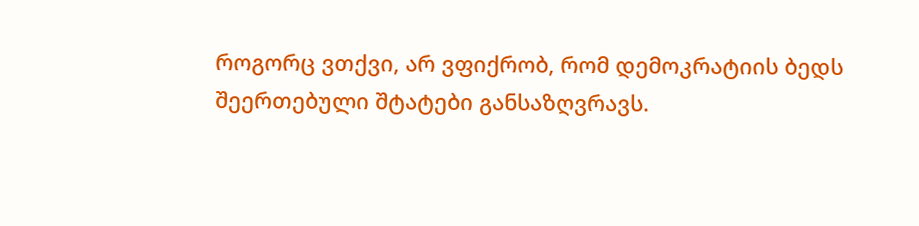როგორც ვთქვი, არ ვფიქრობ, რომ დემოკრატიის ბედს შეერთებული შტატები განსაზღვრავს.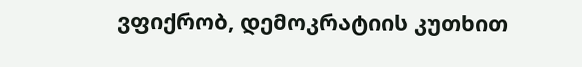ვფიქრობ, დემოკრატიის კუთხით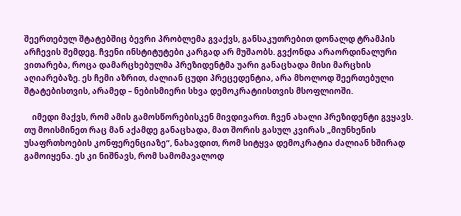შეერთებულ შტატებშიც ბევრი პრობლემა გვაქვს, განსაკუთრებით დონალდ ტრამპის არჩევის შემდეგ. ჩვენი ინსტიტუტები კარგად არ მუშაობს. გვქონდა არაორდინალური ვითარება, როცა დამარცხებულმა პრეზიდენტმა უარი განაცხადა მისი მარცხის აღიარებაზე. ეს ჩემი აზრით, ძალიან ცუდი პრეცედენტია, არა მხოლოდ შეერთებული შტატებისთვის, არამედ – ნებისმიერი სხვა დემოკრატიისთვის მსოფლიოში.

    იმედი მაქვს, რომ ამის გამოსწორებისკენ მივდივართ. ჩვენ ახალი პრეზიდენტი გვყავს. თუ მოისმინეთ რაც მან აქამდე განაცხადა, მათ შორის გასულ კვირას „მიუნხენის უსაფრთხოების კონფერენციაზე“, ნახავდით, რომ სიტყვა დემოკრატია ძალიან ხშირად გამოიყენა. ეს კი ნიშნავს, რომ სამომავალოდ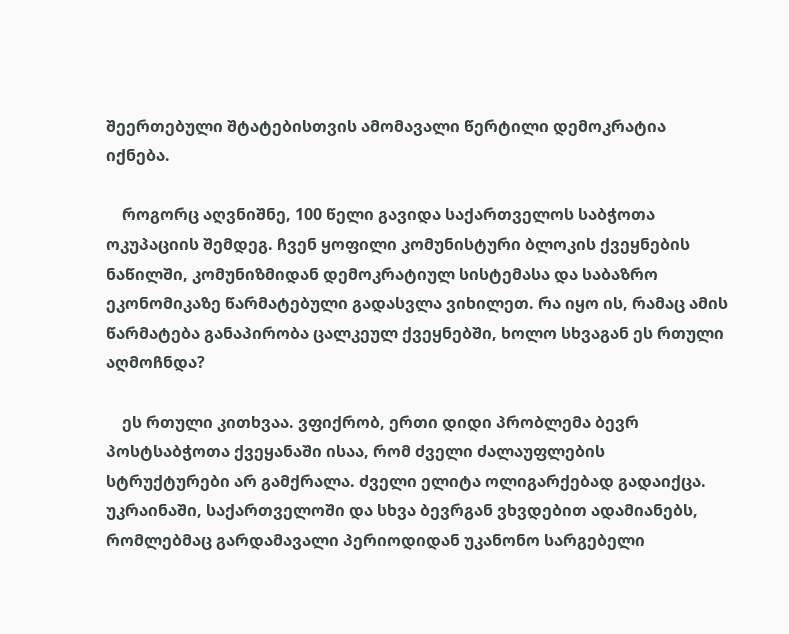შეერთებული შტატებისთვის ამომავალი წერტილი დემოკრატია იქნება.

    როგორც აღვნიშნე, 100 წელი გავიდა საქართველოს საბჭოთა ოკუპაციის შემდეგ. ჩვენ ყოფილი კომუნისტური ბლოკის ქვეყნების ნაწილში, კომუნიზმიდან დემოკრატიულ სისტემასა და საბაზრო ეკონომიკაზე წარმატებული გადასვლა ვიხილეთ. რა იყო ის, რამაც ამის წარმატება განაპირობა ცალკეულ ქვეყნებში, ხოლო სხვაგან ეს რთული აღმოჩნდა?

    ეს რთული კითხვაა. ვფიქრობ, ერთი დიდი პრობლემა ბევრ პოსტსაბჭოთა ქვეყანაში ისაა, რომ ძველი ძალაუფლების სტრუქტურები არ გამქრალა. ძველი ელიტა ოლიგარქებად გადაიქცა. უკრაინაში, საქართველოში და სხვა ბევრგან ვხვდებით ადამიანებს, რომლებმაც გარდამავალი პერიოდიდან უკანონო სარგებელი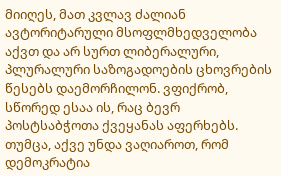მიიღეს, მათ კვლავ ძალიან ავტორიტარული მსოფლმხედველობა აქვთ და არ სურთ ლიბერალური, პლურალური საზოგადოების ცხოვრების წესებს დაემორჩილონ. ვფიქრობ, სწორედ ესაა ის, რაც ბევრ პოსტსაბჭოთა ქვეყანას აფერხებს. თუმცა, აქვე უნდა ვაღიაროთ, რომ დემოკრატია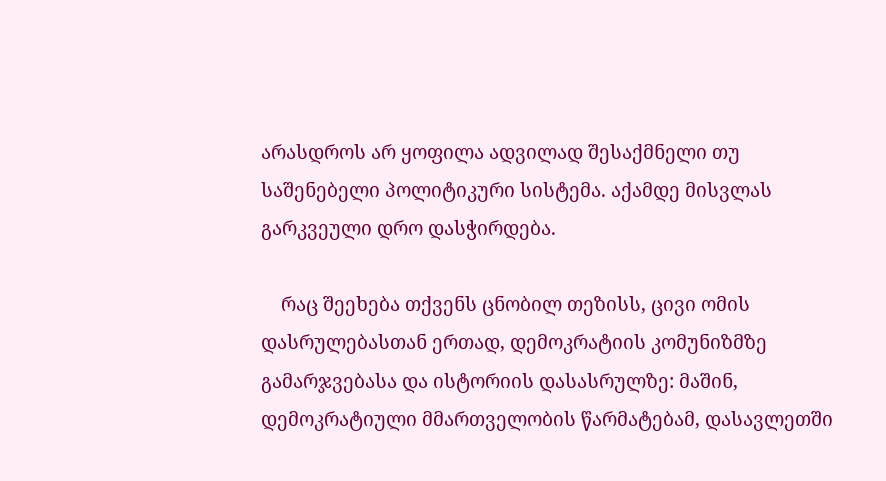არასდროს არ ყოფილა ადვილად შესაქმნელი თუ საშენებელი პოლიტიკური სისტემა. აქამდე მისვლას გარკვეული დრო დასჭირდება.

    რაც შეეხება თქვენს ცნობილ თეზისს, ცივი ომის დასრულებასთან ერთად, დემოკრატიის კომუნიზმზე გამარჯვებასა და ისტორიის დასასრულზე: მაშინ, დემოკრატიული მმართველობის წარმატებამ, დასავლეთში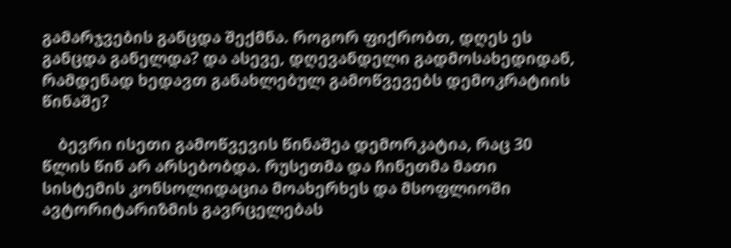გამარჯვების განცდა შექმნა. როგორ ფიქრობთ, დღეს ეს განცდა განელდა? და ასევე, დღევანდელი გადმოსახედიდან, რამდენად ხედავთ განახლებულ გამოწვევებს დემოკრატიის წინაშე?

    ბევრი ისეთი გამოწვევის წინაშეა დემორკატია, რაც 30 წლის წინ არ არსებობდა. რუსეთმა და ჩინეთმა მათი სისტემის კონსოლიდაცია მოახერხეს და მსოფლიოში ავტორიტარიზმის გავრცელებას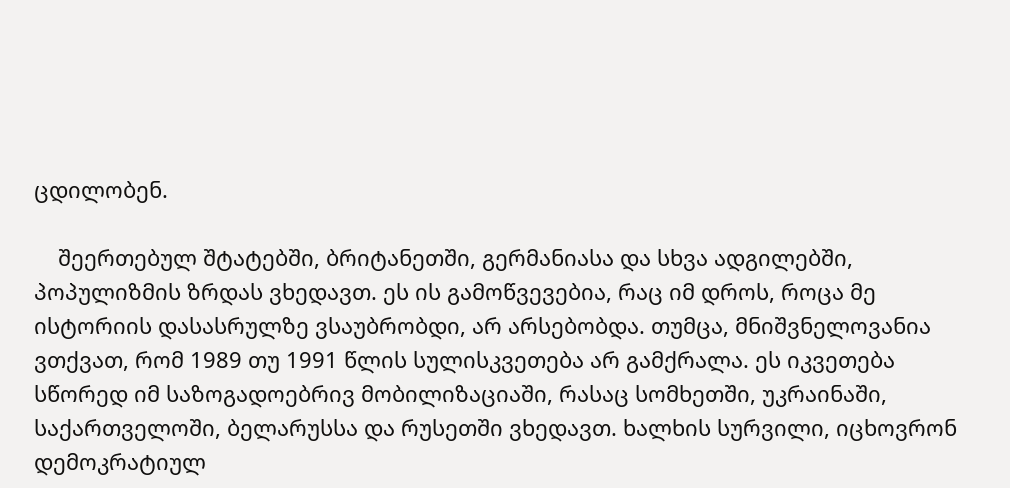ცდილობენ.

    შეერთებულ შტატებში, ბრიტანეთში, გერმანიასა და სხვა ადგილებში, პოპულიზმის ზრდას ვხედავთ. ეს ის გამოწვევებია, რაც იმ დროს, როცა მე ისტორიის დასასრულზე ვსაუბრობდი, არ არსებობდა. თუმცა, მნიშვნელოვანია ვთქვათ, რომ 1989 თუ 1991 წლის სულისკვეთება არ გამქრალა. ეს იკვეთება სწორედ იმ საზოგადოებრივ მობილიზაციაში, რასაც სომხეთში, უკრაინაში, საქართველოში, ბელარუსსა და რუსეთში ვხედავთ. ხალხის სურვილი, იცხოვრონ დემოკრატიულ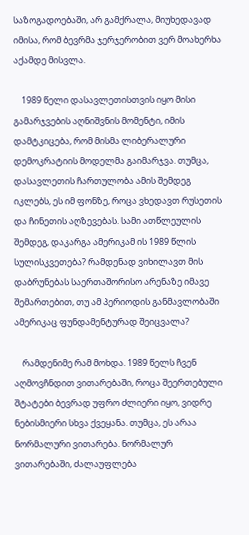საზოგადოებაში, არ გამქრალა, მიუხედავად იმისა, რომ ბევრმა ჯერჯერობით ვერ მოახერხა აქამდე მისვლა.

    1989 წელი დასავლეთისთვის იყო მისი გამარჯვების აღნიშვნის მომენტი, იმის დამტკიცება, რომ მისმა ლიბერალური დემოკრატიის მოდელმა გაიმარჯვა. თუმცა, დასავლეთის ჩართულობა ამის შემდეგ იკლებს, ეს იმ ფონზე, როცა ვხედავთ რუსეთის და ჩინეთის აღზევებას. სამი ათწლეულის შემდეგ, დაკარგა ამერიკამ ის 1989 წლის სულისკვეთება? რამდენად ვიხილავთ მის დაბრუნებას საერთაშორისო არენაზე იმავე შემართებით, თუ ამ პერიოდის განმავლობაში ამერიკაც ფუნდამენტურად შეიცვალა?

    რამდენიმე რამ მოხდა. 1989 წელს ჩვენ აღმოვჩნდით ვითარებაში, როცა შეერთებული შტატები ბევრად უფრო ძლიერი იყო, ვიდრე ნებისმიერი სხვა ქვეყანა. თუმცა, ეს არაა ნორმალური ვითარება. ნორმალურ ვითარებაში, ძალაუფლება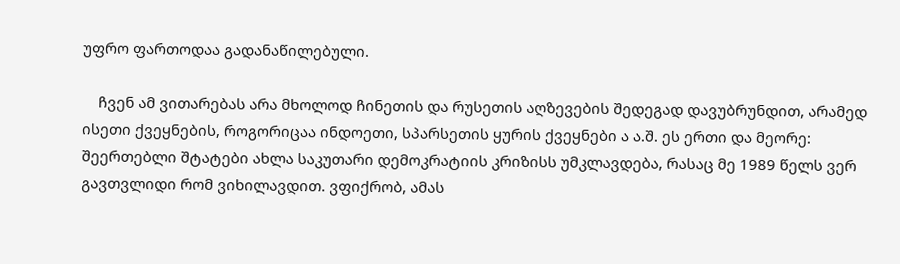უფრო ფართოდაა გადანაწილებული.

    ჩვენ ამ ვითარებას არა მხოლოდ ჩინეთის და რუსეთის აღზევების შედეგად დავუბრუნდით, არამედ ისეთი ქვეყნების, როგორიცაა ინდოეთი, სპარსეთის ყურის ქვეყნები ა ა.შ. ეს ერთი და მეორე: შეერთებლი შტატები ახლა საკუთარი დემოკრატიის კრიზისს უმკლავდება, რასაც მე 1989 წელს ვერ გავთვლიდი რომ ვიხილავდით. ვფიქრობ, ამას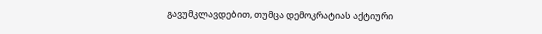გავუმკლავდებით, თუმცა დემოკრატიას აქტიური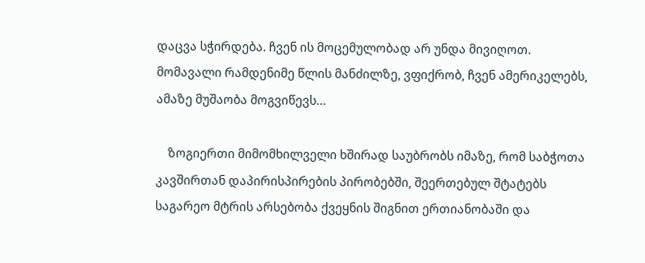დაცვა სჭირდება. ჩვენ ის მოცემულობად არ უნდა მივიღოთ. მომავალი რამდენიმე წლის მანძილზე, ვფიქრობ, ჩვენ ამერიკელებს, ამაზე მუშაობა მოგვიწევს…

    ზოგიერთი მიმომხილველი ხშირად საუბრობს იმაზე, რომ საბჭოთა კავშირთან დაპირისპირების პირობებში, შეერთებულ შტატებს საგარეო მტრის არსებობა ქვეყნის შიგნით ერთიანობაში და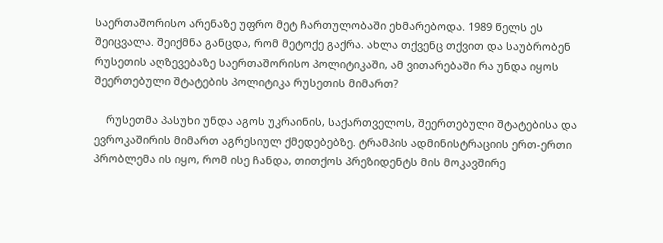საერთაშორისო არენაზე უფრო მეტ ჩართულობაში ეხმარებოდა. 1989 წელს ეს შეიცვალა. შეიქმნა განცდა, რომ მეტოქე გაქრა. ახლა თქვენც თქვით და საუბრობენ რუსეთის აღზევებაზე საერთაშორისო პოლიტიკაში, ამ ვითარებაში რა უნდა იყოს შეერთებული შტატების პოლიტიკა რუსეთის მიმართ?

    რუსეთმა პასუხი უნდა აგოს უკრაინის, საქართველოს, შეერთებული შტატებისა და ევროკაშირის მიმართ აგრესიულ ქმედებებზე. ტრამპის ადმინისტრაციის ერთ-ერთი პრობლემა ის იყო, რომ ისე ჩანდა, თითქოს პრეზიდენტს მის მოკავშირე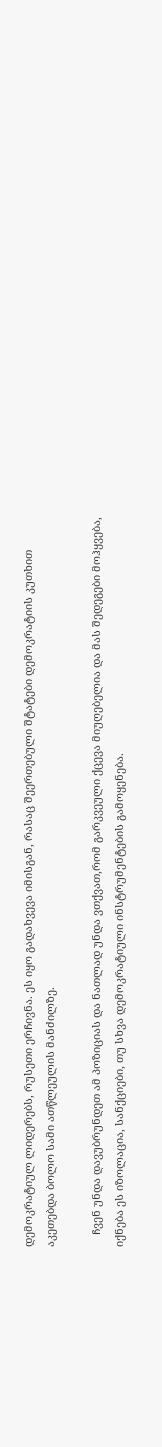დემოკრატიულ ლიდერებს, რუსეთი ერჩივნა. ეს იყო გადახვევა იმისგან, რასაც შეერთებული შტატები დემოკრატიის კუთხით აკეთებდა ბოლო სამი ათწლეულის მანძილზე.

    ჩვენ უნდა დავუბრუნდეთ ამ პოზიციას და ნათლად უნდა ვთქვათ,რომ გარკვეული ქცევა მიუღებელია და მას შედეგები მოჰყვება, იქნება ეს იზოლაცია, სანქციები, თუ სხვა დემოკრატიული ინსტრუმენტების გამოყენება.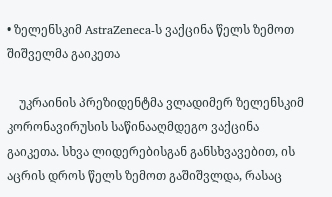• ზელენსკიმ AstraZeneca-ს ვაქცინა წელს ზემოთ შიშველმა გაიკეთა

    უკრაინის პრეზიდენტმა ვლადიმერ ზელენსკიმ კორონავირუსის საწინააღმდეგო ვაქცინა გაიკეთა. სხვა ლიდერებისგან განსხვავებით, ის აცრის დროს წელს ზემოთ გაშიშვლდა, რასაც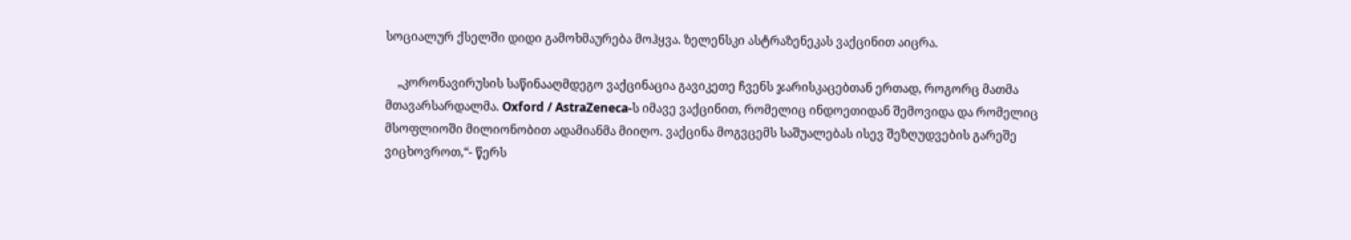სოციალურ ქსელში დიდი გამოხმაურება მოჰყვა. ზელენსკი ასტრაზენეკას ვაქცინით აიცრა.

    „კორონავირუსის საწინააღმდეგო ვაქცინაცია გავიკეთე ჩვენს ჯარისკაცებთან ერთად, როგორც მათმა მთავარსარდალმა. Oxford / AstraZeneca-ს იმავე ვაქცინით, რომელიც ინდოეთიდან შემოვიდა და რომელიც მსოფლიოში მილიონობით ადამიანმა მიიღო. ვაქცინა მოგვცემს საშუალებას ისევ შეზღუდვების გარეშე ვიცხოვროთ,“- წერს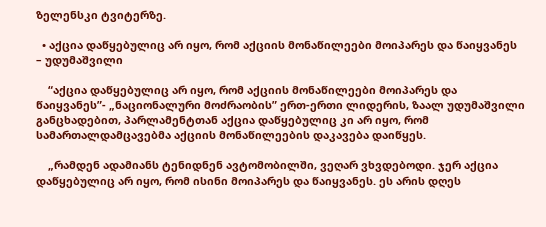ზელენსკი ტვიტერზე.

  • აქცია დაწყებულიც არ იყო, რომ აქციის მონაწილეები მოიპარეს და წაიყვანეს – უდუმაშვილი

    “აქცია დაწყებულიც არ იყო, რომ აქციის მონაწილეები მოიპარეს და წაიყვანეს”- „ნაციონალური მოძრაობის” ერთ-ერთი ლიდერის, ზაალ უდუმაშვილი განცხადებით, პარლამენტთან აქცია დაწყებულიც კი არ იყო, რომ სამართალდამცავებმა აქციის მონაწილეების დაკავება დაიწყეს.

    „რამდენ ადამიანს ტენიდნენ ავტომობილში, ვეღარ ვხვდებოდი. ჯერ აქცია დაწყებულიც არ იყო, რომ ისინი მოიპარეს და წაიყვანეს. ეს არის დღეს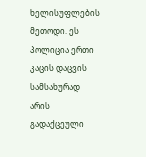ხელისუფლების მეთოდი. ეს პოლიცია ერთი კაცის დაცვის სამსახურად არის გადაქცეული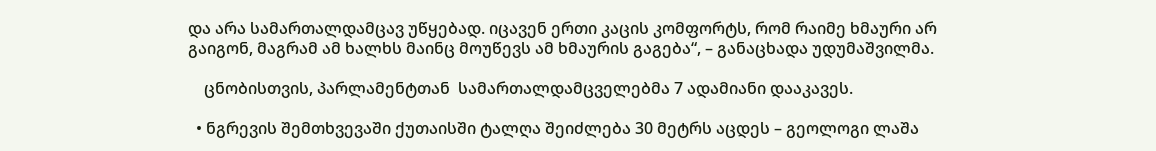და არა სამართალდამცავ უწყებად. იცავენ ერთი კაცის კომფორტს, რომ რაიმე ხმაური არ გაიგონ, მაგრამ ამ ხალხს მაინც მოუწევს ამ ხმაურის გაგება“, – განაცხადა უდუმაშვილმა.

    ცნობისთვის, პარლამენტთან  სამართალდამცველებმა 7 ადამიანი დააკავეს.

  • ნგრევის შემთხვევაში ქუთაისში ტალღა შეიძლება 30 მეტრს აცდეს – გეოლოგი ლაშა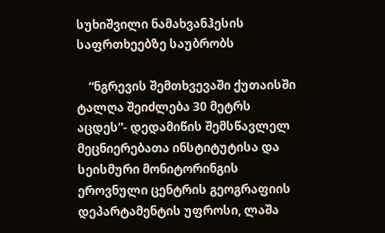სუხიშვილი ნამახვანჰესის საფრთხეებზე საუბრობს

    “ნგრევის შემთხვევაში ქუთაისში ტალღა შეიძლება 30 მეტრს აცდეს”- დედამიწის შემსწავლელ მეცნიერებათა ინსტიტუტისა და სეისმური მონიტორინგის ეროვნული ცენტრის გეოგრაფიის დეპარტამენტის უფროსი, ლაშა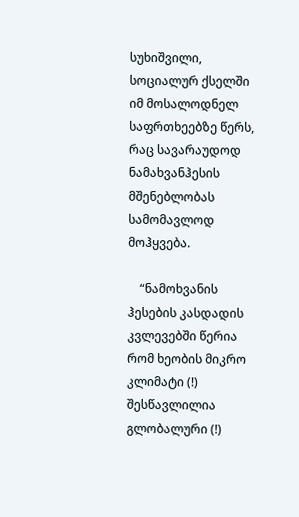სუხიშვილი, სოციალურ ქსელში იმ მოსალოდნელ საფრთხეებზე წერს, რაც სავარაუდოდ ნამახვანჰესის მშენებლობას სამომავლოდ მოჰყვება.

    “ნამოხვანის ჰესების კასდადის კვლევებში წერია რომ ხეობის მიკრო კლიმატი (!) შესწავლილია გლობალური (!)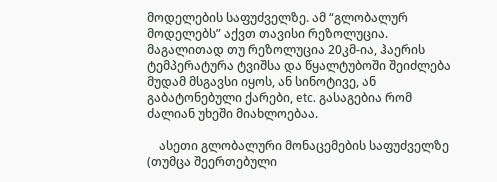მოდელების საფუძველზე. ამ “გლობალურ მოდელებს” აქვთ თავისი რეზოლუცია. მაგალითად თუ რეზოლუცია 20კმ-ია, ჰაერის ტემპერატურა ტვიშსა და წყალტუბოში შეიძლება მუდამ მსგავსი იყოს, ან სინოტივე, ან გაბატონებული ქარები, etc. გასაგებია რომ ძალიან უხეში მიახლოებაა.

    ასეთი გლობალური მონაცემების საფუძველზე (თუმცა შეერთებული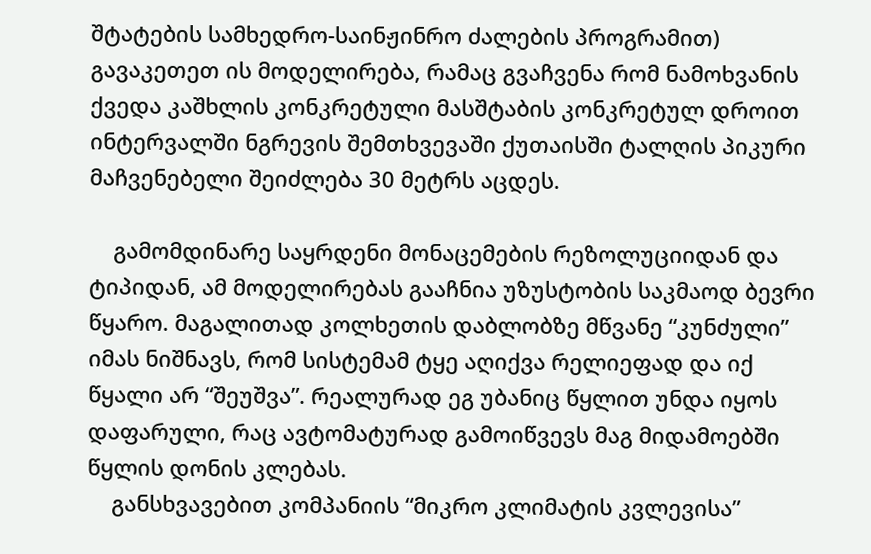შტატების სამხედრო-საინჟინრო ძალების პროგრამით) გავაკეთეთ ის მოდელირება, რამაც გვაჩვენა რომ ნამოხვანის ქვედა კაშხლის კონკრეტული მასშტაბის კონკრეტულ დროით ინტერვალში ნგრევის შემთხვევაში ქუთაისში ტალღის პიკური მაჩვენებელი შეიძლება 30 მეტრს აცდეს.

    გამომდინარე საყრდენი მონაცემების რეზოლუციიდან და ტიპიდან, ამ მოდელირებას გააჩნია უზუსტობის საკმაოდ ბევრი წყარო. მაგალითად კოლხეთის დაბლობზე მწვანე “კუნძული” იმას ნიშნავს, რომ სისტემამ ტყე აღიქვა რელიეფად და იქ წყალი არ “შეუშვა”. რეალურად ეგ უბანიც წყლით უნდა იყოს დაფარული, რაც ავტომატურად გამოიწვევს მაგ მიდამოებში წყლის დონის კლებას.
    განსხვავებით კომპანიის “მიკრო კლიმატის კვლევისა”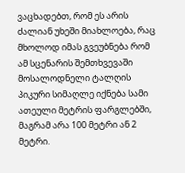ვაცხადებთ, რომ ეს არის ძალიან უხეში მიახლოება, რაც მხოლოდ იმას გვეუბნება რომ ამ სცენარის შემთხვევაში მოსალოდნელი ტალღის პიკური სიმაღლე იქნება სამი ათეული მეტრის ფარგლებში, მაგრამ არა 100 მეტრი ან 2 მეტრი.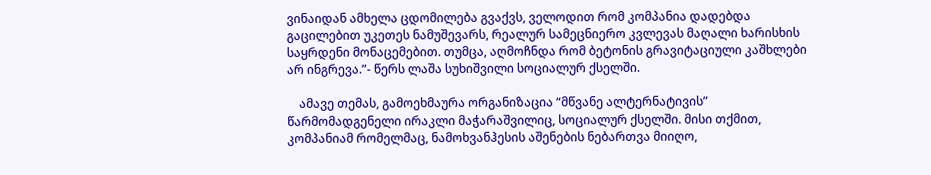ვინაიდან ამხელა ცდომილება გვაქვს, ველოდით რომ კომპანია დადებდა გაცილებით უკეთეს ნამუშევარს, რეალურ სამეცნიერო კვლევას მაღალი ხარისხის საყრდენი მონაცემებით. თუმცა, აღმოჩნდა რომ ბეტონის გრავიტაციული კაშხლები არ ინგრევა.”- წერს ლაშა სუხიშვილი სოციალურ ქსელში.

    ამავე თემას, გამოეხმაურა ორგანიზაცია “მწვანე ალტერნატივის” წარმომადგენელი ირაკლი მაჭარაშვილიც, სოციალურ ქსელში. მისი თქმით, კომპანიამ რომელმაც, ნამოხვანჰესის აშენების ნებართვა მიიღო,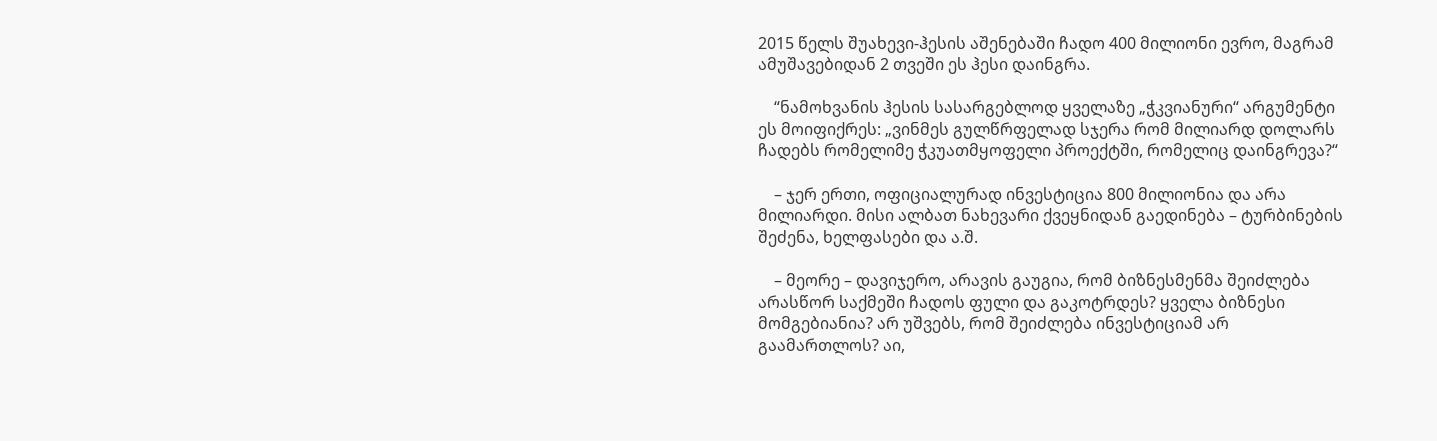2015 წელს შუახევი-ჰესის აშენებაში ჩადო 400 მილიონი ევრო, მაგრამ ამუშავებიდან 2 თვეში ეს ჰესი დაინგრა.

    “ნამოხვანის ჰესის სასარგებლოდ ყველაზე „ჭკვიანური“ არგუმენტი ეს მოიფიქრეს: „ვინმეს გულწრფელად სჯერა რომ მილიარდ დოლარს ჩადებს რომელიმე ჭკუათმყოფელი პროექტში, რომელიც დაინგრევა?“

    – ჯერ ერთი, ოფიციალურად ინვესტიცია 800 მილიონია და არა მილიარდი. მისი ალბათ ნახევარი ქვეყნიდან გაედინება – ტურბინების შეძენა, ხელფასები და ა.შ.

    – მეორე – დავიჯერო, არავის გაუგია, რომ ბიზნესმენმა შეიძლება არასწორ საქმეში ჩადოს ფული და გაკოტრდეს? ყველა ბიზნესი მომგებიანია? არ უშვებს, რომ შეიძლება ინვესტიციამ არ გაამართლოს? აი,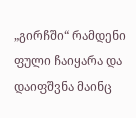„გირჩში“ რამდენი ფული ჩაიყარა და დაიფშვნა მაინც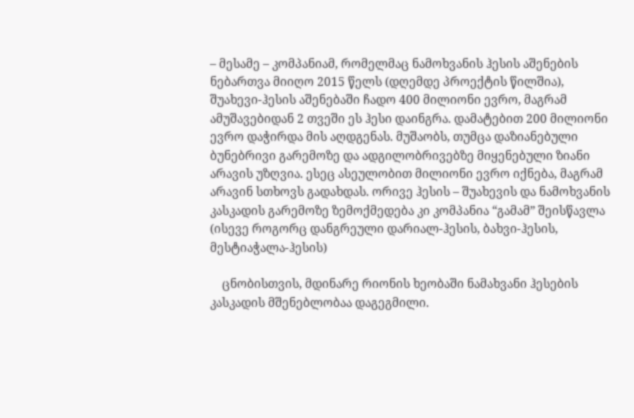– მესამე – კომპანიამ, რომელმაც ნამოხვანის ჰესის აშენების ნებართვა მიიღო 2015 წელს (დღემდე პროექტის წილშია), შუახევი-ჰესის აშენებაში ჩადო 400 მილიონი ევრო, მაგრამ ამუშავებიდან 2 თვეში ეს ჰესი დაინგრა. დამატებით 200 მილიონი ევრო დაჭირდა მის აღდგენას. მუშაობს, თუმცა დაზიანებული ბუნებრივი გარემოზე და ადგილობრივებზე მიყენებული ზიანი არავის უზღვია. ესეც ასეულობით მილიონი ევრო იქნება, მაგრამ არავინ სთხოვს გადახდას. ორივე ჰესის – შუახევის და ნამოხვანის კასკადის გარემოზე ზემოქმედება კი კომპანია “გამამ” შეისწავლა (ისევე როგორც დანგრეული დარიალ-ჰესის, ბახვი-ჰესის, მესტიაჭალა-ჰესის)

    ცნობისთვის, მდინარე რიონის ხეობაში ნამახვანი ჰესების კასკადის მშენებლობაა დაგეგმილი.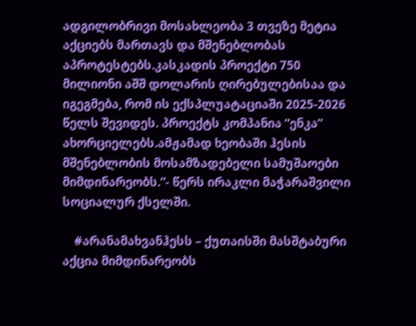ადგილობრივი მოსახლეობა 3 თვეზე მეტია აქციებს მართავს და მშენებლობას აპროტესტებს.კასკადის პროექტი 750 მილიონი აშშ დოლარის ღირებულებისაა და იგეგმება, რომ ის ექსპლუატაციაში 2025-2026 წელს შევიდეს. პროექტს კომპანია “ენკა” ახორციელებს.ამჟამად ხეობაში ჰესის მშენებლობის მოსამზადებელი სამუშაოები მიმდინარეობს.”- წერს ირაკლი მაჭარაშვილი სოციალურ ქსელში.

    #არანამახვანჰესს – ქუთაისში მასშტაბური აქცია მიმდინარეობს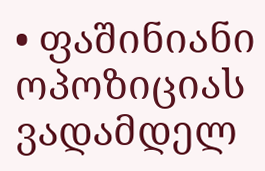• ფაშინიანი ოპოზიციას ვადამდელ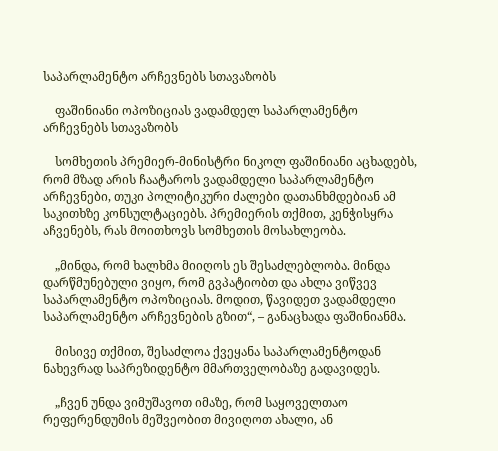საპარლამენტო არჩევნებს სთავაზობს

    ფაშინიანი ოპოზიციას ვადამდელ საპარლამენტო არჩევნებს სთავაზობს

    სომხეთის პრემიერ-მინისტრი ნიკოლ ფაშინიანი აცხადებს, რომ მზად არის ჩაატაროს ვადამდელი საპარლამენტო არჩევნები, თუკი პოლიტიკური ძალები დათანხმდებიან ამ საკითხზე კონსულტაციებს. პრემიერის თქმით, კენჭისყრა აჩვენებს, რას მოითხოვს სომხეთის მოსახლეობა.

    „მინდა, რომ ხალხმა მიიღოს ეს შესაძლებლობა. მინდა დარწმუნებული ვიყო, რომ გვპატიობთ და ახლა ვიწვევ საპარლამენტო ოპოზიციას. მოდით, წავიდეთ ვადამდელი საპარლამენტო არჩევნების გზით“, – განაცხადა ფაშინიანმა.

    მისივე თქმით, შესაძლოა ქვეყანა საპარლამენტოდან ნახევრად საპრეზიდენტო მმართველობაზე გადავიდეს.

    „ჩვენ უნდა ვიმუშავოთ იმაზე, რომ საყოველთაო რეფერენდუმის მეშვეობით მივიღოთ ახალი, ან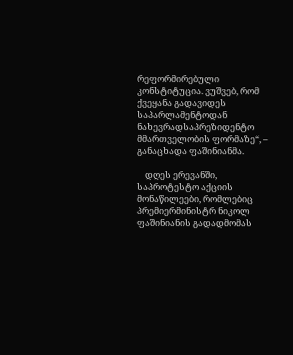რეფორმირებული კონსტიტუცია. ვუშვებ, რომ ქვეყანა გადავიდეს საპარლამენტოდან ნახევრადსაპრეზიდენტო მმართველობის ფორმაზე“, – განაცხადა ფაშინიანმა.

    დღეს ერევანში, საპროტესტო აქციის მონაწილეები, რომლებიც პრემიერმინისტრ ნიკოლ ფაშინიანის გადადმომას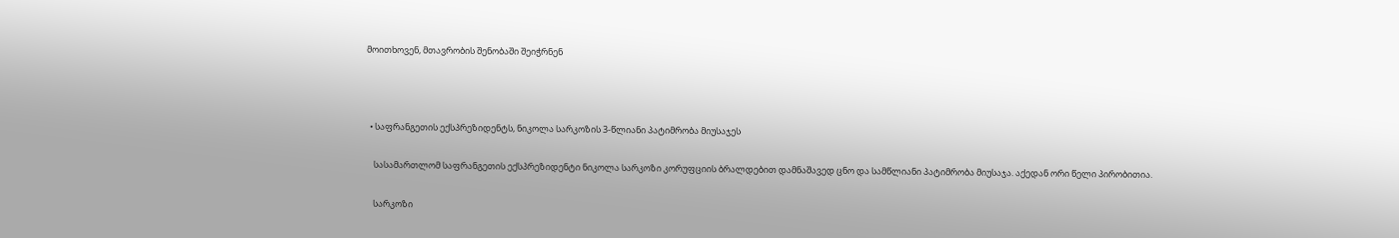მოითხოვენ, მთავრობის შენობაში შეიჭრნენ



  • საფრანგეთის ექსპრეზიდენტს, ნიკოლა სარკოზის 3-წლიანი პატიმრობა მიუსაჯეს

    სასამართლომ საფრანგეთის ექსპრეზიდენტი ნიკოლა სარკოზი კორუფციის ბრალდებით დამნაშავედ ცნო და სამწლიანი პატიმრობა მიუსაჯა. აქედან ორი წელი პირობითია.

    სარკოზი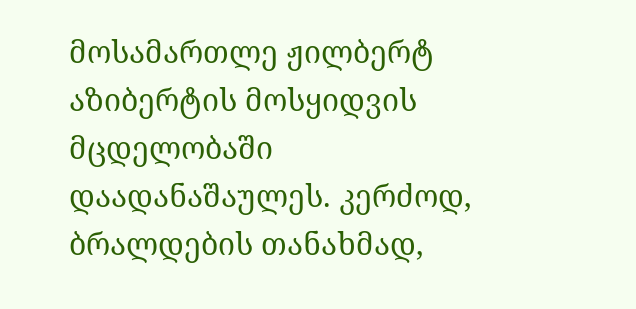მოსამართლე ჟილბერტ აზიბერტის მოსყიდვის მცდელობაში დაადანაშაულეს. კერძოდ, ბრალდების თანახმად,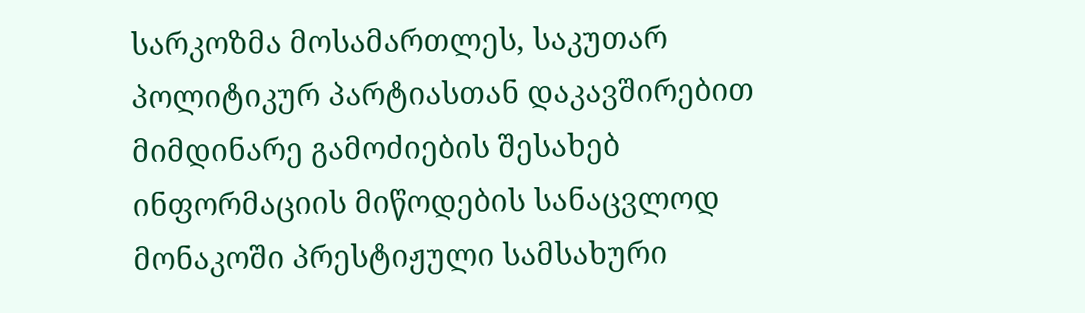სარკოზმა მოსამართლეს, საკუთარ პოლიტიკურ პარტიასთან დაკავშირებით მიმდინარე გამოძიების შესახებ ინფორმაციის მიწოდების სანაცვლოდ მონაკოში პრესტიჟული სამსახური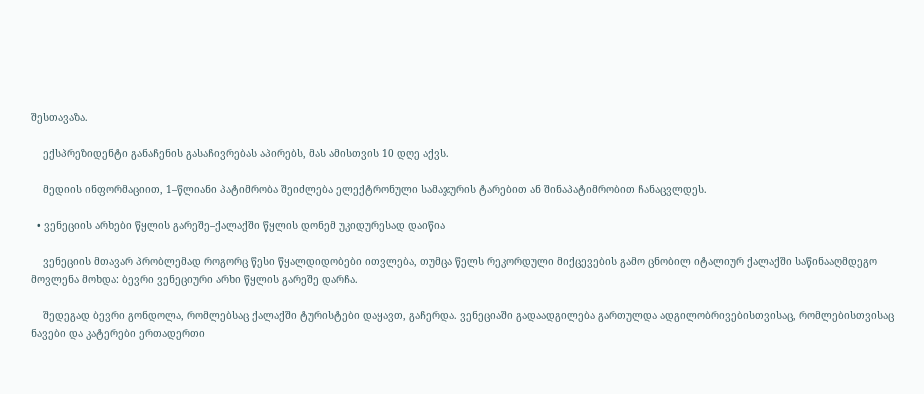შესთავაზა.

    ექსპრეზიდენტი განაჩენის გასაჩივრებას აპირებს, მას ამისთვის 10 დღე აქვს.

    მედიის ინფორმაციით, 1–წლიანი პატიმრობა შეიძლება ელექტრონული სამაჯურის ტარებით ან შინაპატიმრობით ჩანაცვლდეს.

  • ვენეციის არხები წყლის გარეშე–ქალაქში წყლის დონემ უკიდურესად დაიწია

    ვენეციის მთავარ პრობლემად როგორც წესი წყალდიდობები ითვლება, თუმცა წელს რეკორდული მიქცევების გამო ცნობილ იტალიურ ქალაქში საწინააღმდეგო მოვლენა მოხდა: ბევრი ვენეციური არხი წყლის გარეშე დარჩა.

    შედეგად ბევრი გონდოლა, რომლებსაც ქალაქში ტურისტები დაყავთ, გაჩერდა. ვენეციაში გადაადგილება გართულდა ადგილობრივებისთვისაც, რომლებისთვისაც ნავები და კატერები ერთადერთი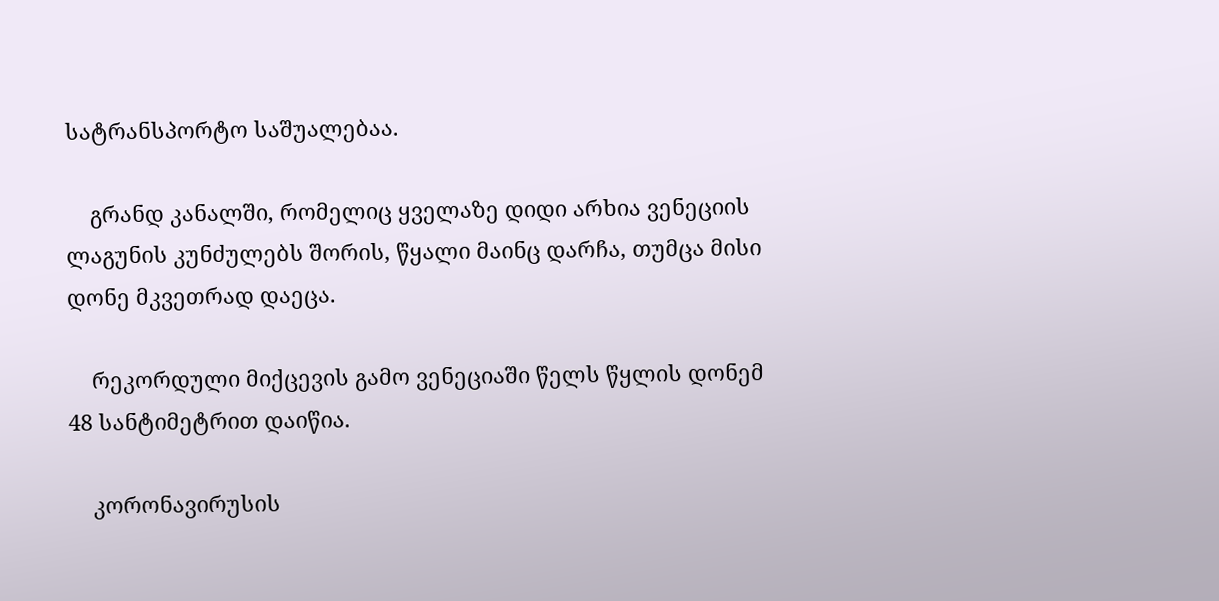სატრანსპორტო საშუალებაა.

    გრანდ კანალში, რომელიც ყველაზე დიდი არხია ვენეციის ლაგუნის კუნძულებს შორის, წყალი მაინც დარჩა, თუმცა მისი დონე მკვეთრად დაეცა.

    რეკორდული მიქცევის გამო ვენეციაში წელს წყლის დონემ 48 სანტიმეტრით დაიწია.

    კორონავირუსის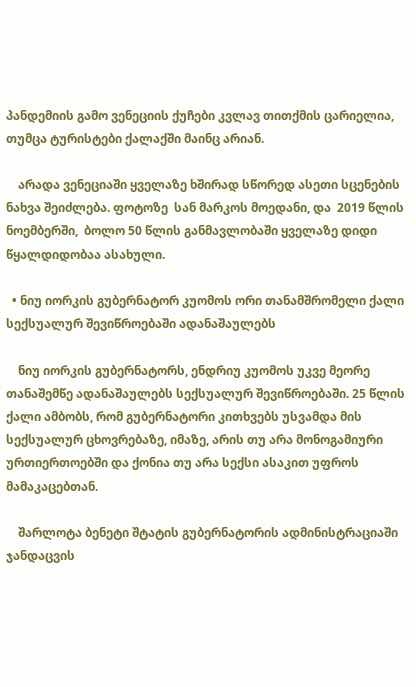პანდემიის გამო ვენეციის ქუჩები კვლავ თითქმის ცარიელია, თუმცა ტურისტები ქალაქში მაინც არიან.

    არადა ვენეციაში ყველაზე ხშირად სწორედ ასეთი სცენების ნახვა შეიძლება. ფოტოზე  სან მარკოს მოედანი, და  2019 წლის ნოემბერში,  ბოლო 50 წლის განმავლობაში ყველაზე დიდი წყალდიდობაა ასახული.

  • ნიუ იორკის გუბერნატორ კუომოს ორი თანამშრომელი ქალი სექსუალურ შევიწროებაში ადანაშაულებს

    ნიუ იორკის გუბერნატორს, ენდრიუ კუომოს უკვე მეორე თანაშემწე ადანაშაულებს სექსუალურ შევიწროებაში. 25 წლის ქალი ამბობს, რომ გუბერნატორი კითხვებს უსვამდა მის სექსუალურ ცხოვრებაზე, იმაზე, არის თუ არა მონოგამიური ურთიერთოებში და ქონია თუ არა სექსი ასაკით უფროს მამაკაცებთან.

    შარლოტა ბენეტი შტატის გუბერნატორის ადმინისტრაციაში ჯანდაცვის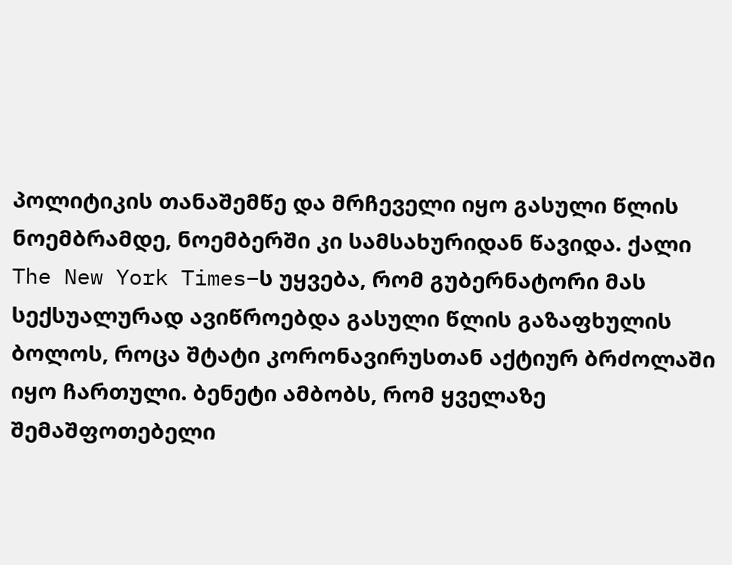პოლიტიკის თანაშემწე და მრჩეველი იყო გასული წლის ნოემბრამდე, ნოემბერში კი სამსახურიდან წავიდა. ქალი The New York Times–ს უყვება, რომ გუბერნატორი მას სექსუალურად ავიწროებდა გასული წლის გაზაფხულის ბოლოს, როცა შტატი კორონავირუსთან აქტიურ ბრძოლაში იყო ჩართული. ბენეტი ამბობს, რომ ყველაზე შემაშფოთებელი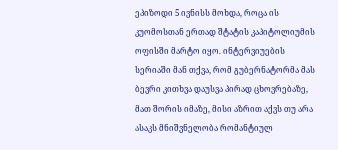ეპიზოდი 5 ივნისს მოხდა, როცა ის კუომოსთან ერთად შტატის კაპიტოლიუმის ოფისში მარტო იყო. ინტერვიუების სერიაში მან თქვა, რომ გუბერნატორმა მას ბევრი კითხვა დაუსვა პირად ცხოვრებაზე, მათ შორის იმაზე, მისი აზრით აქვს თუ არა ასაკს მნიშვნელობა რომანტიულ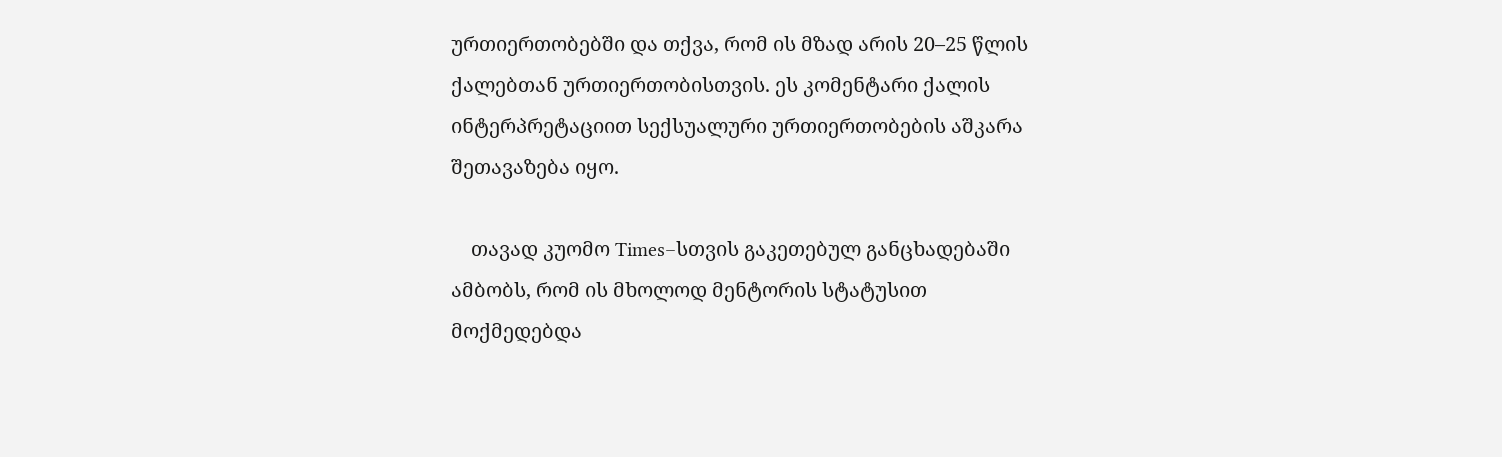ურთიერთობებში და თქვა, რომ ის მზად არის 20–25 წლის ქალებთან ურთიერთობისთვის. ეს კომენტარი ქალის ინტერპრეტაციით სექსუალური ურთიერთობების აშკარა შეთავაზება იყო.

    თავად კუომო Times–სთვის გაკეთებულ განცხადებაში ამბობს, რომ ის მხოლოდ მენტორის სტატუსით მოქმედებდა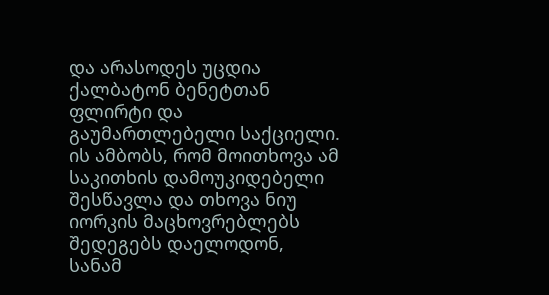და არასოდეს უცდია ქალბატონ ბენეტთან ფლირტი და გაუმართლებელი საქციელი. ის ამბობს, რომ მოითხოვა ამ საკითხის დამოუკიდებელი შესწავლა და თხოვა ნიუ იორკის მაცხოვრებლებს შედეგებს დაელოდონ, სანამ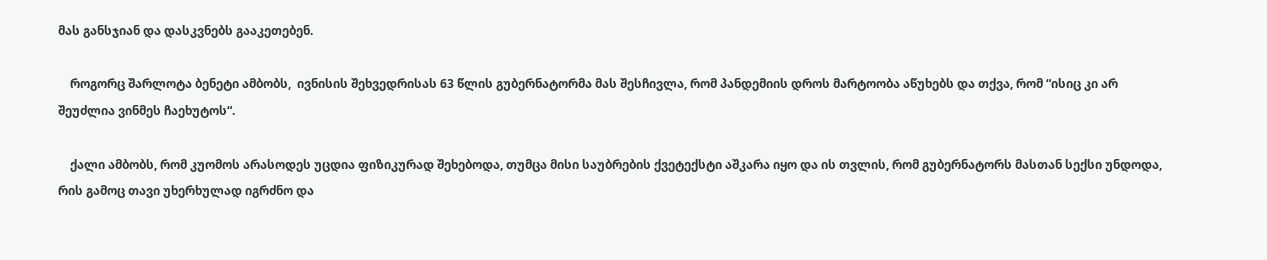მას განსჯიან და დასკვნებს გააკეთებენ.

    როგორც შარლოტა ბენეტი ამბობს,  ივნისის შეხვედრისას 63 წლის გუბერნატორმა მას შესჩივლა, რომ პანდემიის დროს მარტოობა აწუხებს და თქვა, რომ “ისიც კი არ შეუძლია ვინმეს ჩაეხუტოს“.

    ქალი ამბობს, რომ კუომოს არასოდეს უცდია ფიზიკურად შეხებოდა, თუმცა მისი საუბრების ქვეტექსტი აშკარა იყო და ის თვლის, რომ გუბერნატორს მასთან სექსი უნდოდა, რის გამოც თავი უხერხულად იგრძნო და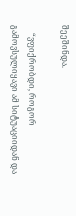შეეშინდა.

    “ვფიქრობდი, როგორ გამოვსულიყავი ამ სიტუაციიდან და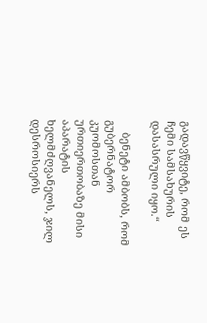გადავწყვიტე, რომ ეს ჩემი სამსახურის დასასრული იყო.“

    ბენეტი ამბობს, რომ გუბერნატორ კუომოსთან ურთიერთობაზე მისი აპარატის ხელმძღვანელს, ჯილ დესროსიერს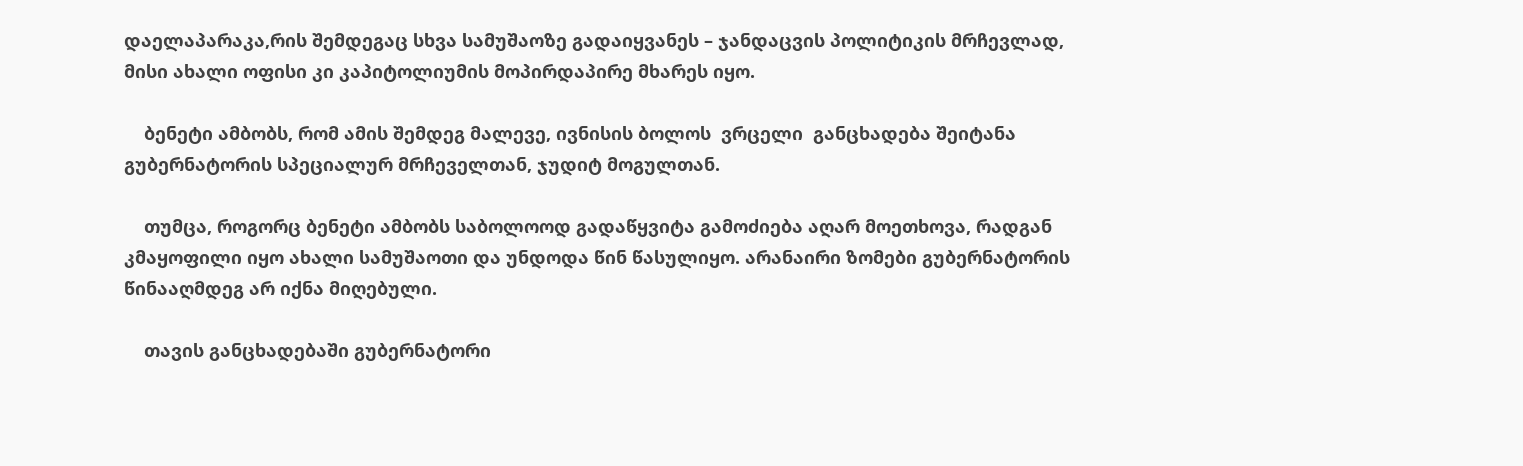დაელაპარაკა,რის შემდეგაც სხვა სამუშაოზე გადაიყვანეს – ჯანდაცვის პოლიტიკის მრჩევლად, მისი ახალი ოფისი კი კაპიტოლიუმის მოპირდაპირე მხარეს იყო.

    ბენეტი ამბობს, რომ ამის შემდეგ მალევე, ივნისის ბოლოს  ვრცელი  განცხადება შეიტანა გუბერნატორის სპეციალურ მრჩეველთან, ჯუდიტ მოგულთან.

    თუმცა, როგორც ბენეტი ამბობს საბოლოოდ გადაწყვიტა გამოძიება აღარ მოეთხოვა, რადგან კმაყოფილი იყო ახალი სამუშაოთი და უნდოდა წინ წასულიყო. არანაირი ზომები გუბერნატორის წინააღმდეგ არ იქნა მიღებული.

    თავის განცხადებაში გუბერნატორი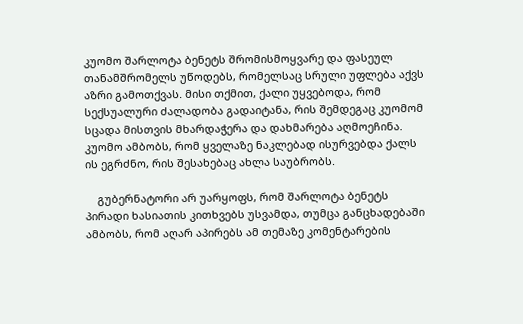კუომო შარლოტა ბენეტს შრომისმოყვარე და ფასეულ თანამშრომელს უწოდებს, რომელსაც სრული უფლება აქვს აზრი გამოთქვას. მისი თქმით, ქალი უყვებოდა, რომ სექსუალური ძალადობა გადაიტანა, რის შემდეგაც კუომომ სცადა მისთვის მხარდაჭერა და დახმარება აღმოეჩინა. კუომო ამბობს, რომ ყველაზე ნაკლებად ისურვებდა ქალს ის ეგრძნო, რის შესახებაც ახლა საუბრობს.

    გუბერნატორი არ უარყოფს, რომ შარლოტა ბენეტს პირადი ხასიათის კითხვებს უსვამდა, თუმცა განცხადებაში ამბობს, რომ აღარ აპირებს ამ თემაზე კომენტარების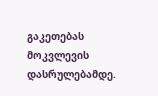გაკეთებას მოკვლევის დასრულებამდე.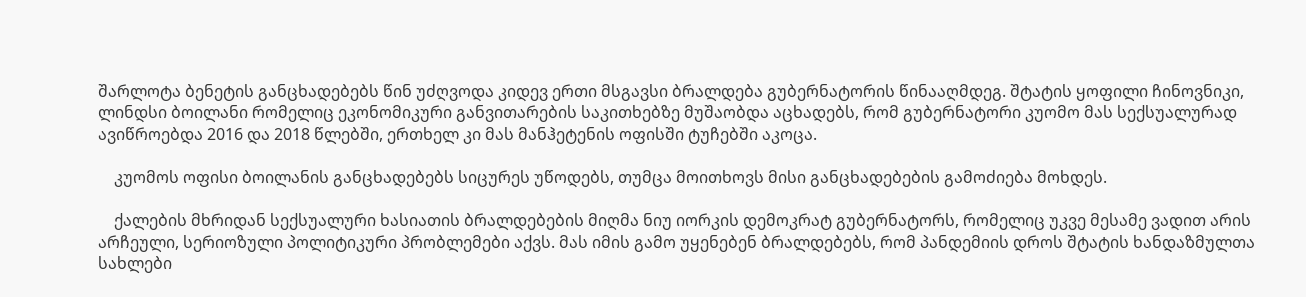შარლოტა ბენეტის განცხადებებს წინ უძღვოდა კიდევ ერთი მსგავსი ბრალდება გუბერნატორის წინააღმდეგ. შტატის ყოფილი ჩინოვნიკი, ლინდსი ბოილანი რომელიც ეკონომიკური განვითარების საკითხებზე მუშაობდა აცხადებს, რომ გუბერნატორი კუომო მას სექსუალურად ავიწროებდა 2016 და 2018 წლებში, ერთხელ კი მას მანჰეტენის ოფისში ტუჩებში აკოცა.

    კუომოს ოფისი ბოილანის განცხადებებს სიცურეს უწოდებს, თუმცა მოითხოვს მისი განცხადებების გამოძიება მოხდეს.

    ქალების მხრიდან სექსუალური ხასიათის ბრალდებების მიღმა ნიუ იორკის დემოკრატ გუბერნატორს, რომელიც უკვე მესამე ვადით არის არჩეული, სერიოზული პოლიტიკური პრობლემები აქვს. მას იმის გამო უყენებენ ბრალდებებს, რომ პანდემიის დროს შტატის ხანდაზმულთა სახლები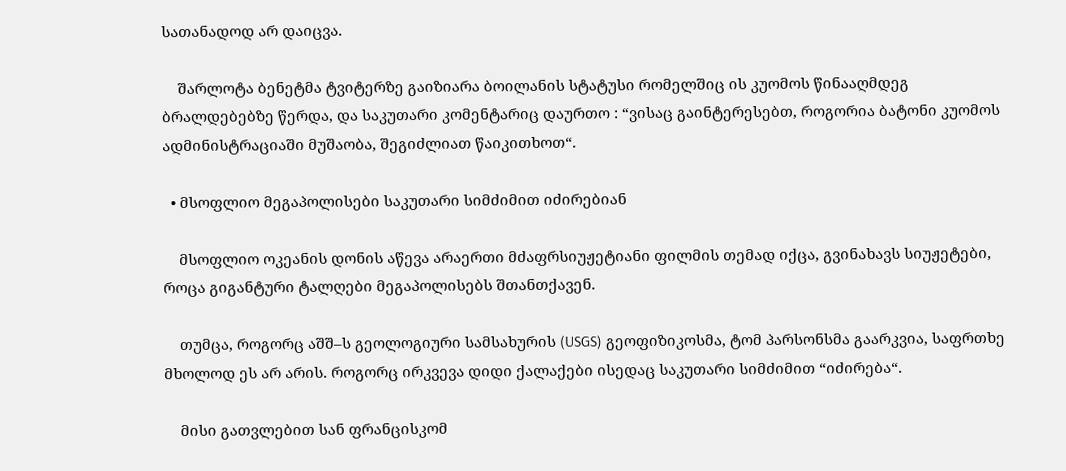სათანადოდ არ დაიცვა.

    შარლოტა ბენეტმა ტვიტერზე გაიზიარა ბოილანის სტატუსი რომელშიც ის კუომოს წინააღმდეგ ბრალდებებზე წერდა, და საკუთარი კომენტარიც დაურთო : “ვისაც გაინტერესებთ, როგორია ბატონი კუომოს ადმინისტრაციაში მუშაობა, შეგიძლიათ წაიკითხოთ“.

  • მსოფლიო მეგაპოლისები საკუთარი სიმძიმით იძირებიან

    მსოფლიო ოკეანის დონის აწევა არაერთი მძაფრსიუჟეტიანი ფილმის თემად იქცა, გვინახავს სიუჟეტები, როცა გიგანტური ტალღები მეგაპოლისებს შთანთქავენ.

    თუმცა, როგორც აშშ–ს გეოლოგიური სამსახურის (USGS) გეოფიზიკოსმა, ტომ პარსონსმა გაარკვია, საფრთხე მხოლოდ ეს არ არის. როგორც ირკვევა დიდი ქალაქები ისედაც საკუთარი სიმძიმით “იძირება“.

    მისი გათვლებით სან ფრანცისკომ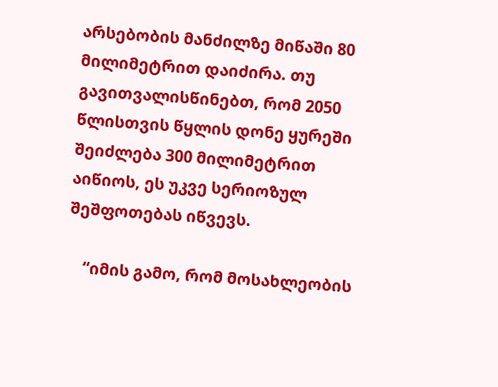არსებობის მანძილზე მიწაში 80 მილიმეტრით დაიძირა. თუ გავითვალისწინებთ, რომ 2050 წლისთვის წყლის დონე ყურეში შეიძლება 300 მილიმეტრით აიწიოს, ეს უკვე სერიოზულ შეშფოთებას იწვევს.

    “იმის გამო, რომ მოსახლეობის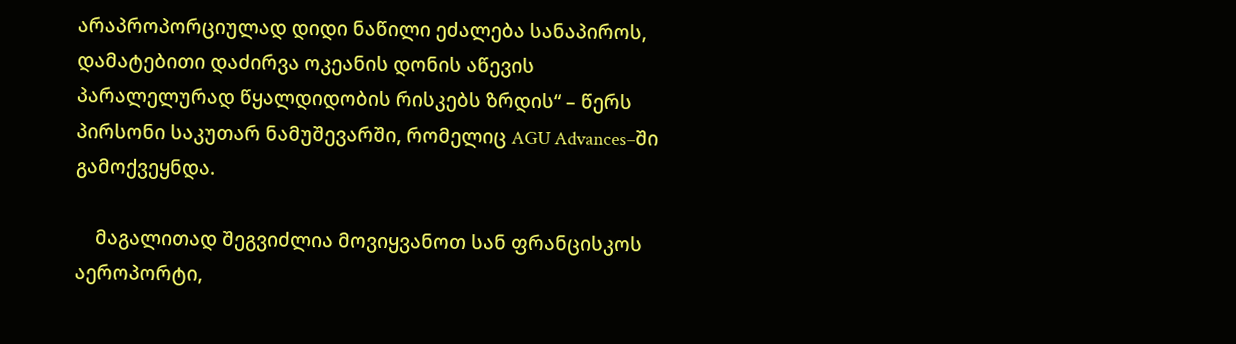არაპროპორციულად დიდი ნაწილი ეძალება სანაპიროს, დამატებითი დაძირვა ოკეანის დონის აწევის პარალელურად წყალდიდობის რისკებს ზრდის“ – წერს პირსონი საკუთარ ნამუშევარში, რომელიც AGU Advances–ში გამოქვეყნდა.

    მაგალითად შეგვიძლია მოვიყვანოთ სან ფრანცისკოს აეროპორტი,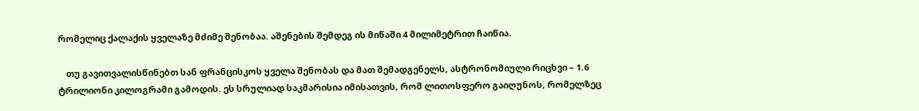რომელიც ქალაქის ყველაზე მძიმე შენობაა. აშენების შემდეგ ის მიწაში 4 მილიმეტრით ჩაიწია.

    თუ გავითვალისწინებთ სან ფრანცისკოს ყველა შენობას და მათ შემადგენელს, ასტრონომიული რიცხვი – 1.6 ტრილიონი კილოგრამი გამოდის. ეს სრულიად საკმარისია იმისათვის, რომ ლითოსფერო გაიღუნოს, რომელზეც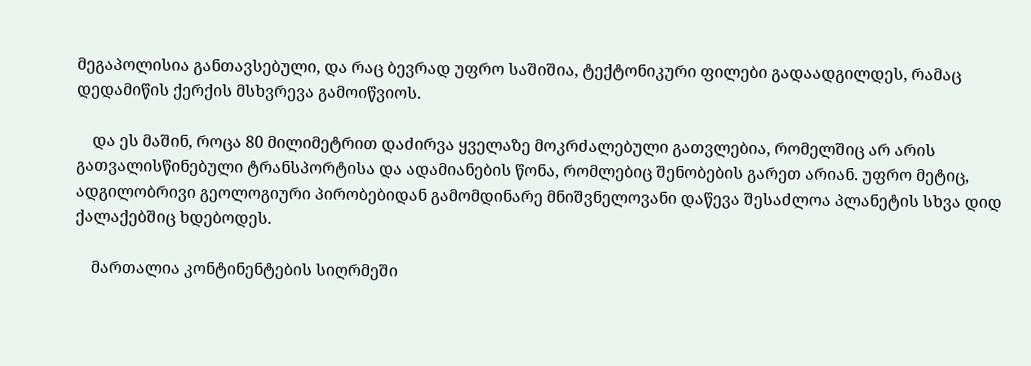მეგაპოლისია განთავსებული, და რაც ბევრად უფრო საშიშია, ტექტონიკური ფილები გადაადგილდეს, რამაც დედამიწის ქერქის მსხვრევა გამოიწვიოს.

    და ეს მაშინ, როცა 80 მილიმეტრით დაძირვა ყველაზე მოკრძალებული გათვლებია, რომელშიც არ არის გათვალისწინებული ტრანსპორტისა და ადამიანების წონა, რომლებიც შენობების გარეთ არიან. უფრო მეტიც, ადგილობრივი გეოლოგიური პირობებიდან გამომდინარე მნიშვნელოვანი დაწევა შესაძლოა პლანეტის სხვა დიდ ქალაქებშიც ხდებოდეს.

    მართალია კონტინენტების სიღრმეში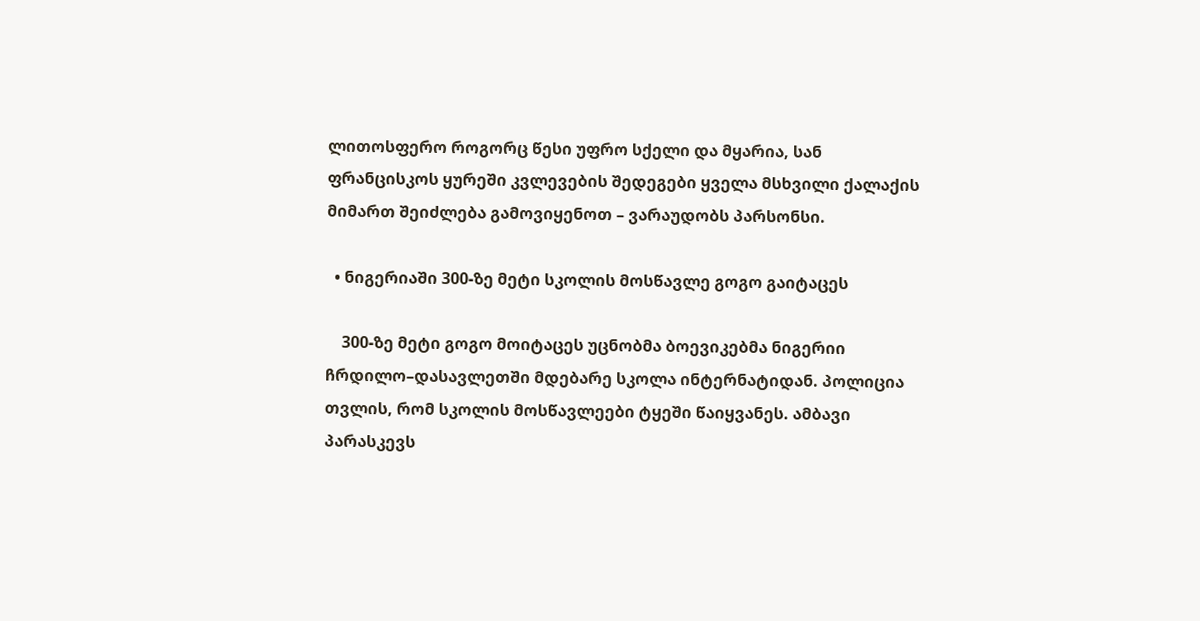ლითოსფერო როგორც წესი უფრო სქელი და მყარია, სან ფრანცისკოს ყურეში კვლევების შედეგები ყველა მსხვილი ქალაქის მიმართ შეიძლება გამოვიყენოთ – ვარაუდობს პარსონსი.

  • ნიგერიაში 300-ზე მეტი სკოლის მოსწავლე გოგო გაიტაცეს

    300-ზე მეტი გოგო მოიტაცეს უცნობმა ბოევიკებმა ნიგერიი ჩრდილო–დასავლეთში მდებარე სკოლა ინტერნატიდან. პოლიცია თვლის, რომ სკოლის მოსწავლეები ტყეში წაიყვანეს. ამბავი პარასკევს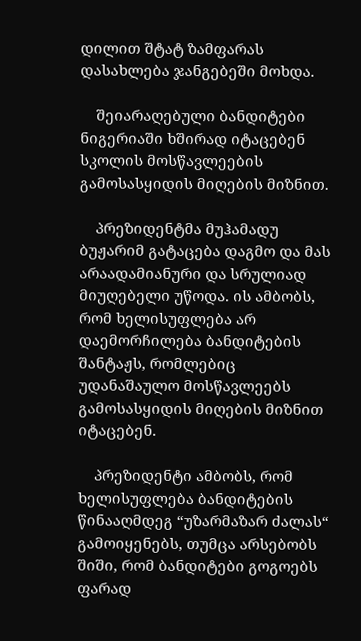დილით შტატ ზამფარას დასახლება ჯანგებეში მოხდა.

    შეიარაღებული ბანდიტები ნიგერიაში ხშირად იტაცებენ სკოლის მოსწავლეების გამოსასყიდის მიღების მიზნით.

    პრეზიდენტმა მუჰამადუ ბუჟარიმ გატაცება დაგმო და მას არაადამიანური და სრულიად მიუღებელი უწოდა. ის ამბობს, რომ ხელისუფლება არ დაემორჩილება ბანდიტების შანტაჟს, რომლებიც უდანაშაულო მოსწავლეებს გამოსასყიდის მიღების მიზნით იტაცებენ.

    პრეზიდენტი ამბობს, რომ ხელისუფლება ბანდიტების წინააღმდეგ “უზარმაზარ ძალას“ გამოიყენებს, თუმცა არსებობს შიში, რომ ბანდიტები გოგოებს ფარად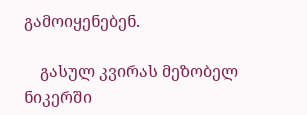გამოიყენებენ.

    გასულ კვირას მეზობელ ნიკერში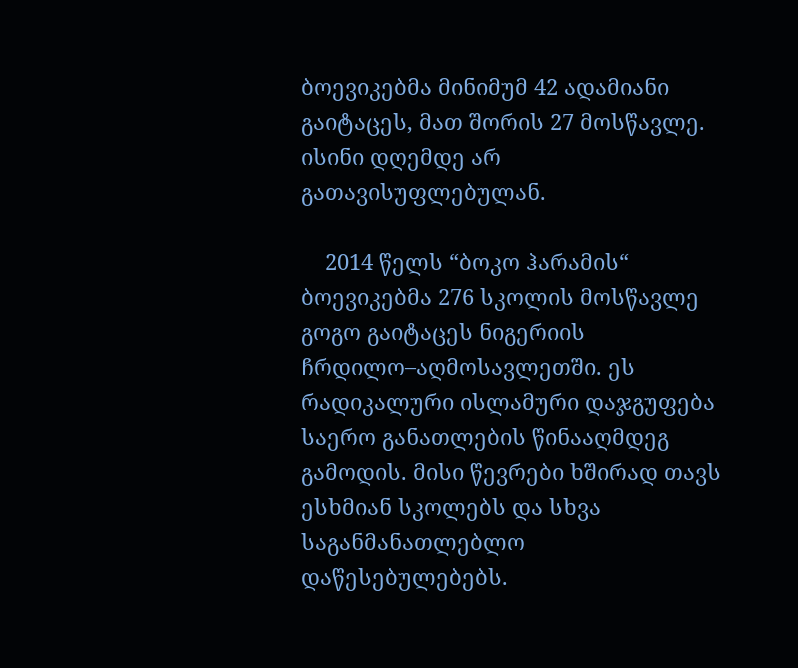ბოევიკებმა მინიმუმ 42 ადამიანი გაიტაცეს, მათ შორის 27 მოსწავლე. ისინი დღემდე არ გათავისუფლებულან.

    2014 წელს “ბოკო ჰარამის“ ბოევიკებმა 276 სკოლის მოსწავლე გოგო გაიტაცეს ნიგერიის ჩრდილო–აღმოსავლეთში. ეს რადიკალური ისლამური დაჯგუფება საერო განათლების წინააღმდეგ გამოდის. მისი წევრები ხშირად თავს ესხმიან სკოლებს და სხვა საგანმანათლებლო დაწესებულებებს.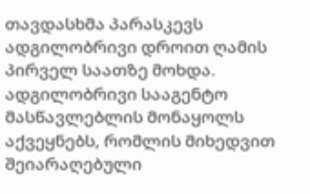თავდასხმა პარასკევს ადგილობრივი დროით ღამის პირველ საათზე მოხდა. ადგილობრივი სააგენტო მასწავლებლის მონაყოლს აქვეყნებს, რომლის მიხედვით შეიარაღებული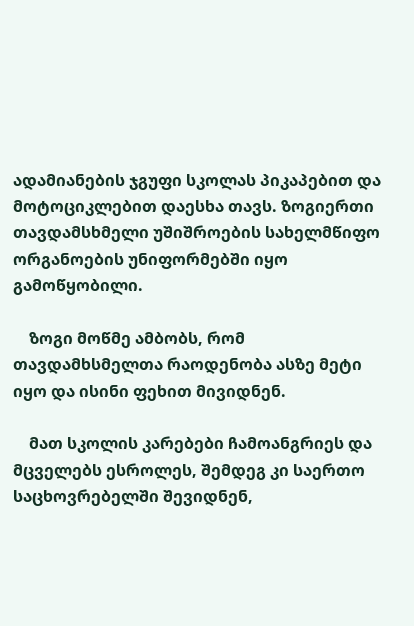ადამიანების ჯგუფი სკოლას პიკაპებით და მოტოციკლებით დაესხა თავს. ზოგიერთი თავდამსხმელი უშიშროების სახელმწიფო ორგანოების უნიფორმებში იყო გამოწყობილი.

    ზოგი მოწმე ამბობს, რომ თავდამხსმელთა რაოდენობა ასზე მეტი იყო და ისინი ფეხით მივიდნენ.

    მათ სკოლის კარებები ჩამოანგრიეს და მცველებს ესროლეს, შემდეგ კი საერთო საცხოვრებელში შევიდნენ,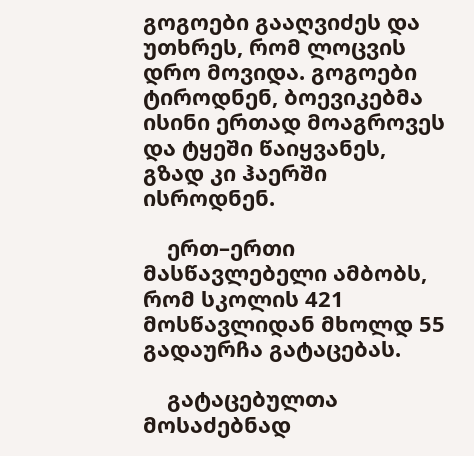გოგოები გააღვიძეს და უთხრეს, რომ ლოცვის დრო მოვიდა. გოგოები ტიროდნენ, ბოევიკებმა ისინი ერთად მოაგროვეს და ტყეში წაიყვანეს, გზად კი ჰაერში ისროდნენ.

    ერთ–ერთი მასწავლებელი ამბობს, რომ სკოლის 421 მოსწავლიდან მხოლდ 55 გადაურჩა გატაცებას.

    გატაცებულთა მოსაძებნად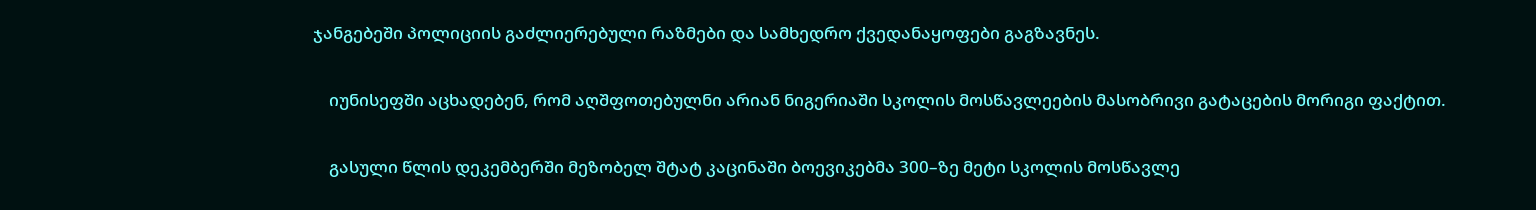ჯანგებეში პოლიციის გაძლიერებული რაზმები და სამხედრო ქვედანაყოფები გაგზავნეს.

    იუნისეფში აცხადებენ, რომ აღშფოთებულნი არიან ნიგერიაში სკოლის მოსწავლეების მასობრივი გატაცების მორიგი ფაქტით.

    გასული წლის დეკემბერში მეზობელ შტატ კაცინაში ბოევიკებმა 300–ზე მეტი სკოლის მოსწავლე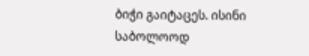ბიჭი გაიტაცეს. ისინი საბოლოოდ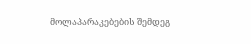მოლაპარაკებების შემდეგ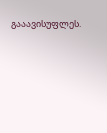გააავისუფლეს.